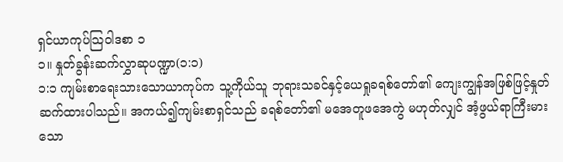ရှင်ယာကုပ်သြဝါဒစာ ၁
၁။ နှုတ်ခွန်းဆက်လွှာဆုပဏ္ဍာ(၁:၁)
၁:၁ ကျမ်းစာရေးသားသောယာကုပ်က သူ့ကိုယ်သူ ဘုရားသခင်နှင့်ယေရှုခရစ်တော်၏ ကျေးကျွန်အဖြစ်ဖြင့်နှုတ်ဆက်ထားပါသည်။ အကယ်၍ကျမ်းစာရှင်သည် ခရစ်တော်၏ မအေတူဖအေကွဲ မဟုတ်လျှင် အံ့ဖွယ်ရာကြီးမားသော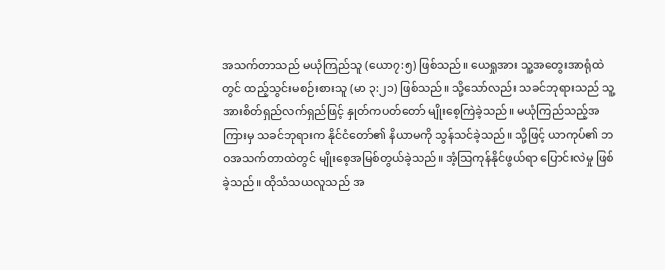အသက်တာသည် မယုံကြည်သူ (ယော၇:၅) ဖြစ်သည်။ ယေရှုအား သူ့အတွေးအာရုံထဲတွင် ထည့်သွင်းမစဉ်းစားသူ (မာ ၃:၂၁) ဖြစ်သည်။ သို့သော်လည်း သခင်ဘုရားသည် သူ့အားစိတ်ရှည်လက်ရှည်ဖြင့် နှုတ်ကပတ်တော် မျိုးစေ့ကြဲခဲ့သည်။ မယုံကြည်သည့်အကြားမှ သခင်ဘုရားက နိုင်ငံတော်၏ နိယာမကို သွန်သင်ခဲ့သည်။ သို့ဖြင့် ယာကုပ်၏ ဘဝအသက်တာထဲတွင် မျိုးစေ့အမြစ်တွယ်ခဲ့သည်။ အံ့သြကုန်နိုင်ဖွယ်ရာ ပြောင်းလဲမှု ဖြစ်ခဲ့သည်။ ထိုသံသယလူသည် အ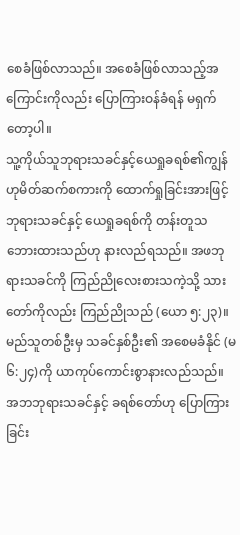စေခံဖြစ်လာသည်။ အစေခံဖြစ်လာသည့်အကြောင်းကိုလည်း ပြောကြားဝန်ခံရန် မရှက်တော့ပါ။
သူ့ကိုယ်သူဘုရားသခင်နှင့်ယေရှုခရစ်၏ကျွန်ဟုမိတ်ဆက်စကားကို ထောက်ရှုခြင်းအားဖြင့် ဘုရားသခင်နှင့် ယေရှုခရစ်ကို တန်းတူသဘေားထားသည်ဟု နားလည်ရသည်။ အဖဘုရားသခင်ကို ကြည်ညိုလေးစားသကဲ့သို့ သားတော်ကိုလည်း ကြည်ညိုသည် (ယော ၅:၂၃)။ မည်သူတစ်ဦးမှ သခင်နှစ်ဦး၏ အစေမခံနိုင် (မ ၆:၂၄)ကို ယာကုပ်ကောင်းစွာနားလည်သည်။ အဘဘုရားသခင်နှင့် ခရစ်တော်ဟု ပြောကြားခြင်း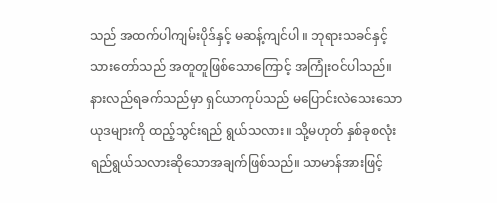သည် အထက်ပါကျမ်းပိုဒ်နှင့် မဆန့်ကျင်ပါ ။ ဘုရားသခင်နှင့် သားတော်သည် အတူတူဖြစ်သောကြောင့် အကြုံးဝင်ပါသည်။
နားလည်ရခက်သည်မှာ ရှင်ယာကုပ်သည် မပြောင်းလဲသေးသောယုဒများကို ထည့်သွင်းရည် ရွယ်သလား။ သို့မဟုတ် နှစ်ခုစလုံး ရည်ရွယ်သလားဆိုသောအချက်ဖြစ်သည်။ သာမာန်အားဖြင့်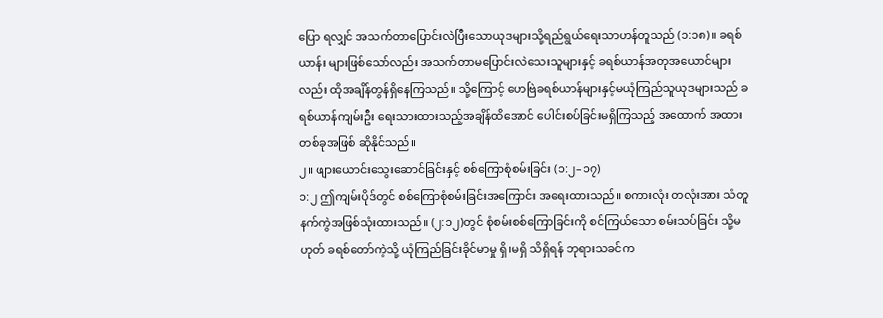ပြော ရလျှင် အသက်တာပြောင်းလဲပြီးသောယုဒများသို့ရည်ရွယ်ရေးသာဟန်တူသည် (၁:၁၈)။ ခရစ်ယာန်း များဖြစ်သော်လည်း အသက်တာမပြောင်းလဲသေးသူများနှင့် ခရစ်ယာန်အတုအယောင်များလည်း ထိုအချိန်တွန်ရှိနေကြသည်။ သို့ကြောင့် ဟေဗြဲခရစ်ယာန်များနှင့်မယုံကြည်သူယုဒများသည် ခရစ်ယာန်ကျမ်းဦး ရေးသားထားသည့်အချိန်ထိအောင် ပေါင်းစပ်ခြင်းမရှိကြသည့် အထောက် အထား တစ်ခုအဖြစ် ဆိုနိုင်သည်။
၂။ ဖျားယောင်းသွေးဆောင်ခြင်းနှင့် စစ်ကြောစုံစမ်းခြင်း (၁:၂–၁၇)
၁:၂ ဤကျမ်းပိုဒ်တွင် စစ်ကြောစုံစမ်းခြင်းအကြောင်း အရေးထားသည်။ စကားလုံး တလုံးအား သံတူနက်ကွဲအဖြစ်သုံးထားသည်။ (၂:၁၂)တွင် စုံစမ်းစစ်ကြောခြင်းကို စင်ကြယ်သော စမ်းသပ်ခြင်း သို့မဟုတ် ခရစ်တော်ကဲ့သို့ ယုံကြည်ခြင်းခိုင်မာမှု ရှိ၊မရှိ သိရှိရန် ဘုရားသခင်က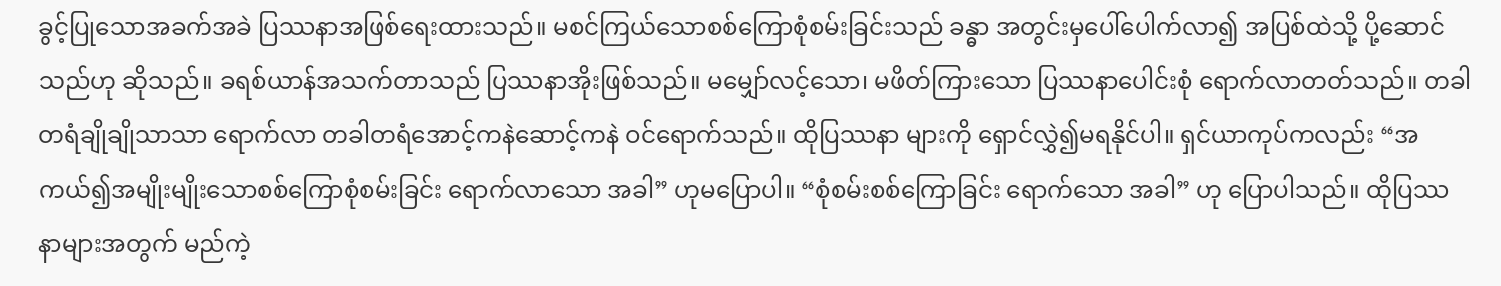ခွင့်ပြုသောအခက်အခဲ ပြဿနာအဖြစ်ရေးထားသည်။ မစင်ကြယ်သောစစ်ကြောစုံစမ်းခြင်းသည် ခန္ဓာ အတွင်းမှပေါ်ပေါက်လာ၍ အပြစ်ထဲသို့ ပို့ဆောင်သည်ဟု ဆိုသည်။ ခရစ်ယာန်အသက်တာသည် ပြဿနာအိုးဖြစ်သည်။ မမျှော်လင့်သော၊ မဖိတ်ကြားသော ပြဿနာပေါင်းစုံ ရောက်လာတတ်သည်။ တခါတရံချိုချိုသာသာ ရောက်လာ တခါတရံအောင့်ကနဲဆောင့်ကနဲ ဝင်ရောက်သည်။ ထိုပြဿနာ များကို ရှောင်လွှဲ၍မရနိုင်ပါ။ ရှင်ယာကုပ်ကလည်း “အကယ်၍အမျိုးမျိုးသောစစ်ကြောစုံစမ်းခြင်း ရောက်လာသော အခါ” ဟုမပြောပါ။ “စုံစမ်းစစ်ကြောခြင်း ရောက်သော အခါ” ဟု ပြောပါသည်။ ထိုပြဿနာများအတွက် မည်ကဲ့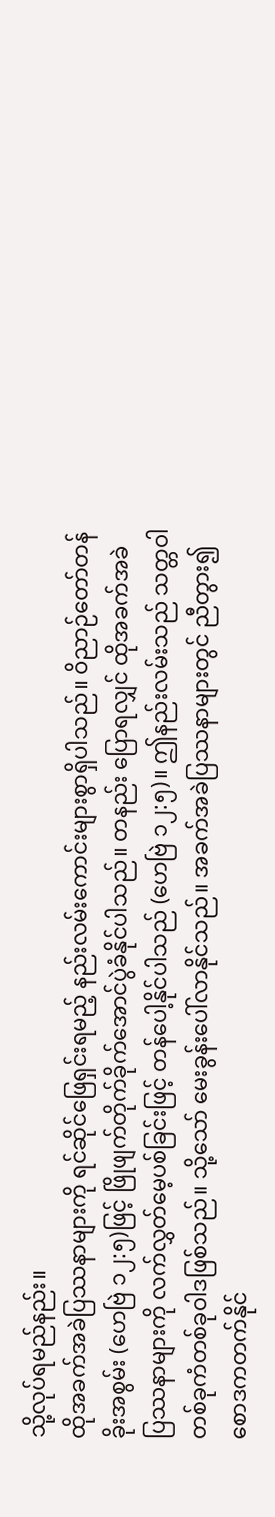သို့လုပ်ရမည်နည်း။
ထိုအခက်အခဲပြဿနာများကို ရင်ဆိုင်ဖြေရှင်းရမည့် နည်းလမ်းကောင်းများစွာရှိပါသည်။ ဝိညာဉ်တော်တန်ခိုးအစွမ်း (ဟေဗြဲ ၁၂:၅)ဖြင့် ဖြိုဖျက်တိုက်ခိုက်အောင်ပွဲခံနိုင်ပါသည်။ တနည်း ပြောရလျှင် ထိုအခက်အခဲပြဿနာများကို လက်လွှတ်မေ့ပစ်ခြင်းဖြင့် တန်ပေါ့နိုင်ပါသည် (ဟေဗြဲ ၁၂:၅)။ ဤနည်းလမ်းသည် သတ္တဝါတစ်ခုကံတစ်ခုဝါဒဖြစ်သည်။ သို့သော် မေးခွန်းပေါ်လာနိုင်သည်။ အခက်အခဲပြဿနာများတွင် ညီတွား၍ စောဒကတက်နိုင်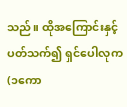သည်။ ထိုအကြောင်းနှင့်ပတ်သက်၍ ရှင်ပေါလုက (၁ကော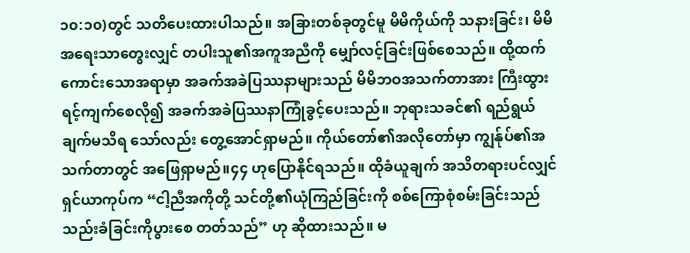၁၀:၁၀)တွင် သတိပေးထားပါသည်။ အခြားတစ်ခုတွင်မူ မိမိကိုယ်ကို သနားခြင်း၊ မိမိအရေးသာတွေးလျှင် တပါးသူ၏အကူအညီကို မျှော်လင့်ခြင်းဖြစ်စေသည်။ ထို့ထက်ကောင်းသောအရာမှာ အခက်အခဲပြဿနာများသည် မိမိဘဝအသက်တာအား ကြီးထွား ရင့်ကျက်စေလို၍ အခက်အခဲပြဿနာကြုံခွင့်ပေးသည်။ ဘုရားသခင်၏ ရည်ရွယ်ချက်မသိရ သော်လည်း တွေ့အောင်ရှာမည်။ ကိုယ်တော်၏အလိုတော်မှာ ကျွန်ုပ်၏အသက်တာတွင် အဖြေရှာမည်။၄၄ ဟုပြောနိုင်ရသည်။ ထိုခံယူချက် အသိတရားပင်လျှင် ရှင်ယာကုပ်က “ငါ့ညီအကိုတို့ သင်တို့၏ယုံကြည်ခြင်းကို စစ်ကြောစုံစမ်းခြင်းသည် သည်းခံခြင်းကိုပွားစေ တတ်သည်” ဟု ဆိုထားသည်။ မ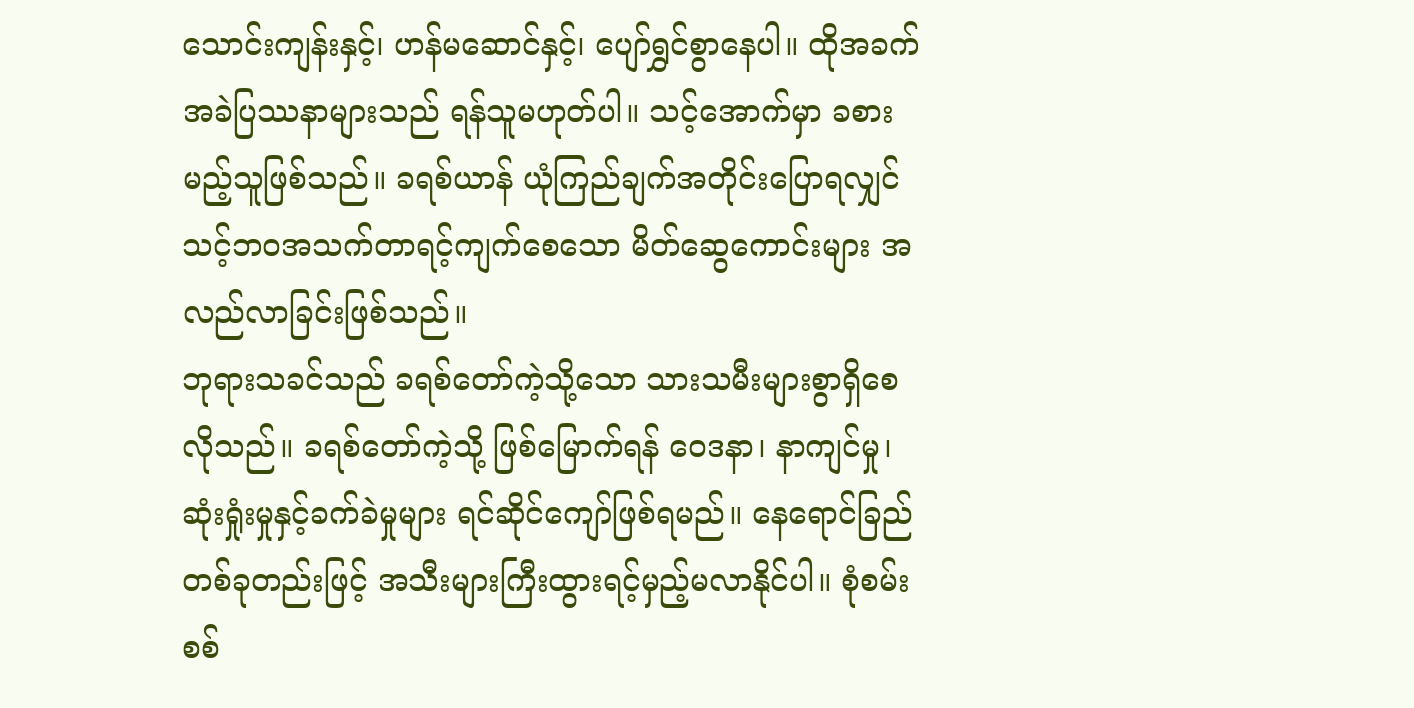သောင်းကျန်းနှင့်၊ ဟန်မဆောင်နှင့်၊ ပျော်ရွှင်စွာနေပါ။ ထိုအခက်အခဲပြဿနာများသည် ရန်သူမဟုတ်ပါ။ သင့်အောက်မှာ ခစားမည့်သူဖြစ်သည်။ ခရစ်ယာန် ယုံကြည်ချက်အတိုင်းပြောရလျှင် သင့်ဘဝအသက်တာရင့်ကျက်စေသော မိတ်ဆွေကောင်းများ အလည်လာခြင်းဖြစ်သည်။
ဘုရားသခင်သည် ခရစ်တော်ကဲ့သို့သော သားသမီးများစွာရှိစေလိုသည်။ ခရစ်တော်ကဲ့သို့ ဖြစ်မြောက်ရန် ဝေဒနာ၊ နာကျင်မှု၊ ဆုံးရှုံးမှုနှင့်ခက်ခဲမှုများ ရင်ဆိုင်ကျော်ဖြစ်ရမည်။ နေရောင်ခြည် တစ်ခုတည်းဖြင့် အသီးများကြီးထွားရင့်မှည့်မလာနိုင်ပါ။ စုံစမ်းစစ်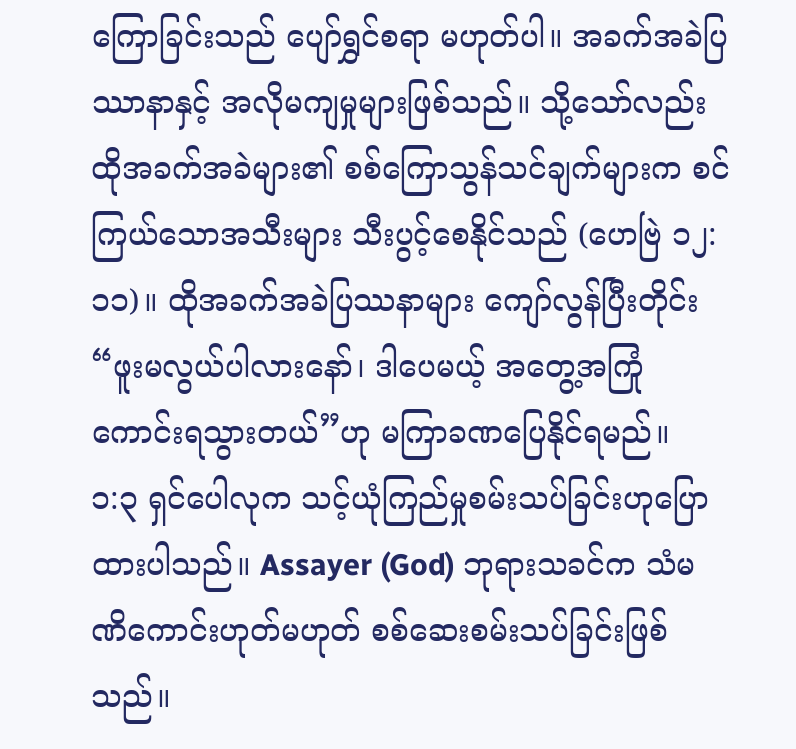ကြောခြင်းသည် ပျော်ရွှင်စရာ မဟုတ်ပါ။ အခက်အခဲပြဿာနာနှင့် အလိုမကျမှုများဖြစ်သည်။ သို့သော်လည်း ထိုအခက်အခဲများ၏ စစ်ကြောသွန်သင်ချက်များက စင်ကြယ်သောအသီးများ သီးပွင့်စေနိုင်သည် (ဟေဗြဲ ၁၂:၁၁)။ ထိုအခက်အခဲပြဿနာများ ကျော်လွန်ပြီးတိုင်း “ဖူးမလွယ်ပါလားနော်၊ ဒါပေမယ့် အတွေ့အကြုံ ကောင်းရသွားတယ်”ဟု မကြာခဏပြေနိုင်ရမည်။
၁:၃ ရှင်ပေါလုက သင့်ယုံကြည်မှုစမ်းသပ်ခြင်းဟုပြောထားပါသည်။ Assayer (God) ဘုရားသခင်က သံမဏိကောင်းဟုတ်မဟုတ် စစ်ဆေးစမ်းသပ်ခြင်းဖြစ်သည်။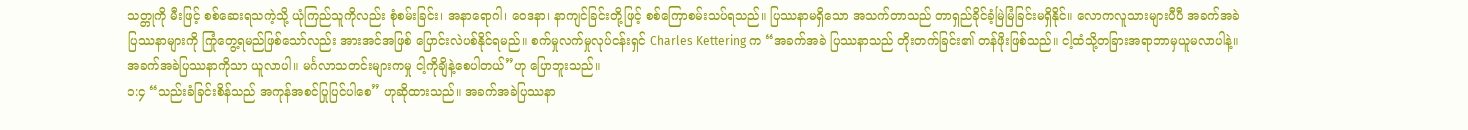သတ္တုကို မီးဖြင့် စစ်ဆေးရသကဲ့သို့ ယုံကြည်သူကိုလည်း စုံစမ်းခြင်း၊ အနာရောဂါ၊ ဝေဒနာ၊ နာကျင်ခြင်းတို့ဖြင့် စစ်ကြောစမ်းသပ်ရသည်။ ပြဿနာမရှိသော အသက်တာသည် တာရှည်ခိုင်ခံ့မြဲမြံခြင်းမရှိနိုင်။ လောကလူသားများပီပီ အခက်အခဲပြဿနာများကို ကြုံတွေ့ရမည်ဖြစ်သော်လည်း အားအင်အဖြစ် ပြောင်းလဲပစ်နိုင်ရမည်။ စက်မှုလက်မှုလုပ်ငန်းရှင် Charles Kettering က “အခက်အခဲ ပြဿနာသည် တိုးတက်ခြင်း၏ တန်ဖိုးဖြစ်သည်။ ငါ့ထံသို့တခြားအရာဘာမှယူမလာပါနဲ့။ အခက်အခဲပြဿနာကိုသာ ယူလာပါ။ မင်္ဂလာသတင်းများကမှု ငါ့ကိုချိနဲ့စေပါတယ်”ဟု ပြောဘူးသည်။
၁:၄ “သည်းခံခြင်းစိန်သည် အကုန်အစင်ပြုပြင်ပါစေ” ဟုဆိုထားသည်။ အခက်အခဲပြဿနာ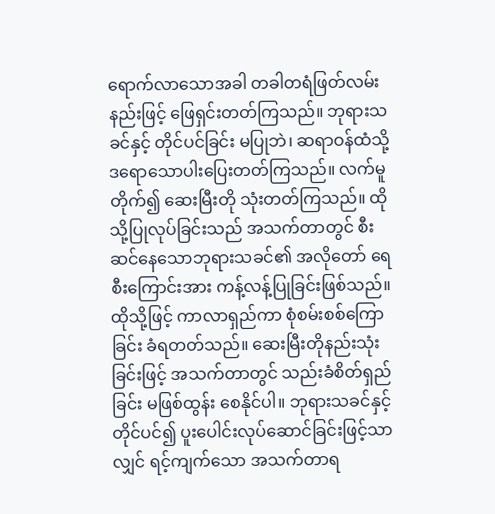ရောက်လာသောအခါ တခါတရံဖြတ်လမ်းနည်းဖြင့် ဖြေရှင်းတတ်ကြသည်။ ဘုရားသခင်နှင့် တိုင်ပင်ခြင်း မပြုဘဲ၊ ဆရာဝန်ထံသို့ ဒရောသောပါးပြေးတတ်ကြသည်။ လက်မူတိုက်၍ ဆေးမြီးတို သုံးတတ်ကြသည်။ ထိုသို့ပြုလုပ်ခြင်းသည် အသက်တာတွင် စီးဆင်နေသောဘုရားသခင်၏ အလိုတော် ရေစီးကြောင်းအား ကန့်လန့်ပြုခြင်းဖြစ်သည်။ ထိုသို့ဖြင့် ကာလာရှည်ကာ စုံစမ်းစစ်ကြော ခြင်း ခံရတတ်သည်။ ဆေးမြီးတိုနည်းသုံးခြင်းဖြင့် အသက်တာတွင် သည်းခံစိတ်ရှည်ခြင်း မဖြစ်ထွန်း စေနိုင်ပါ။ ဘုရားသခင်နှင့် တိုင်ပင်၍ ပူးပေါင်းလုပ်ဆောင်ခြင်းဖြင့်သာလျှင် ရင့်ကျက်သော အသက်တာရ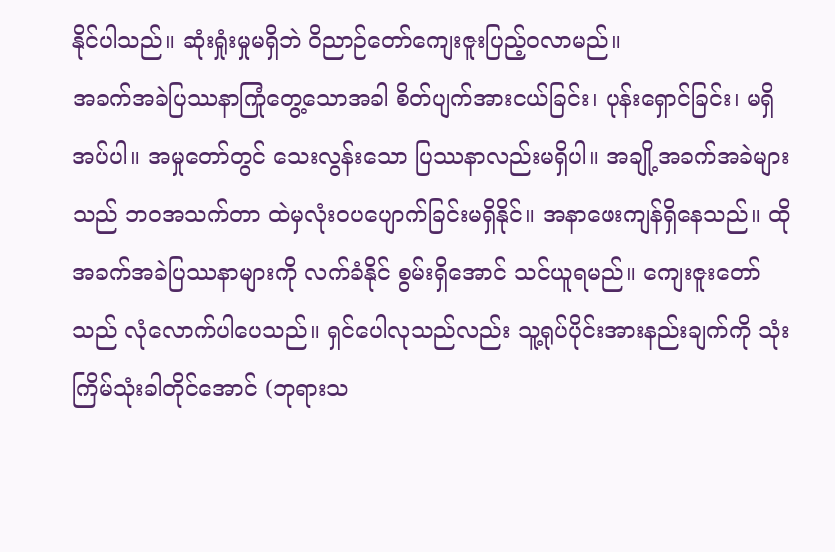နိုင်ပါသည်။ ဆုံးရှုံးမှုမရှိဘဲ ဝိညာဉ်တော်ကျေးဇူးပြည့်ဝလာမည်။
အခက်အခဲပြဿနာကြုံတွေ့သောအခါ စိတ်ပျက်အားငယ်ခြင်း၊ ပုန်းရှောင်ခြင်း၊ မရှိအပ်ပါ။ အမှုတော်တွင် သေးလွန်းသော ပြဿနာလည်းမရှိပါ။ အချို့အခက်အခဲများသည် ဘဝအသက်တာ ထဲမှလုံးဝပပျောက်ခြင်းမရှိနိုင်။ အနာဖေးကျန်ရှိနေသည်။ ထိုအခက်အခဲပြဿနာများကို လက်ခံနိုင် စွမ်းရှိအောင် သင်ယူရမည်။ ကျေးဇူးတော်သည် လုံလောက်ပါပေသည်။ ရှင်ပေါလုသည်လည်း သူ့ရုပ်ပိုင်းအားနည်းချက်ကို သုံးကြိမ်သုံးခါတိုင်အောင် (ဘုရားသ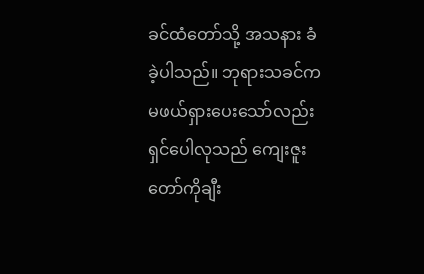ခင်ထံတော်သို့ အသနား ခံခဲ့ပါသည်။ ဘုရားသခင်က မဖယ်ရှားပေးသော်လည်း ရှင်ပေါလုသည် ကျေးဇူးတော်ကိုချီး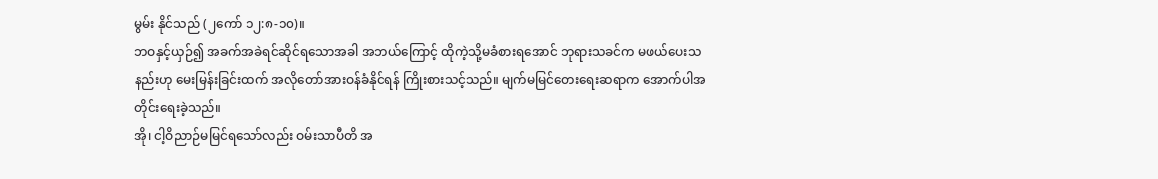မွမ်း နိုင်သည် (၂ကော် ၁၂:၈-၁၀)။
ဘဝနှင့်ယှဉ်၍ အခက်အခဲရင်ဆိုင်ရသောအခါ အဘယ်ကြောင့် ထိုကဲ့သို့မခံစားရအောင် ဘုရားသခင်က မဖယ်ပေးသနည်းဟု မေးမြန်းခြင်းထက် အလိုတော်အားဝန်ခံနိုင်ရန် ကြိုးစားသင့်သည်။ မျက်မမြင်တေးရေးဆရာက အောက်ပါအတိုင်းရေးခဲ့သည်။
အို၊ ငါ့ဝိညာဉ်မမြင်ရသော်လည်း ဝမ်းသာပီတိ အ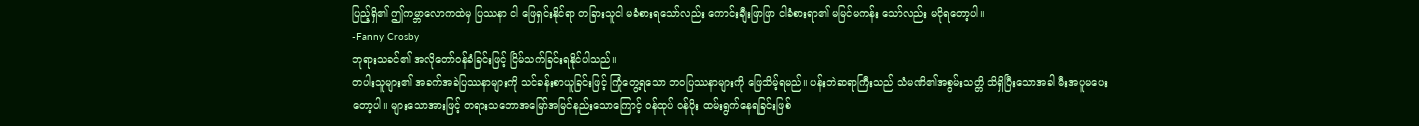ပြည့်ရှိ၏ ဤကမ္ဘာလောကထဲမှ ပြဿနာ ငါ ဖြေရှင်းနိုင်ရာ တခြားသူငါ မခံစားရသော်လည်း ကောင်းချီးဖြာဖြာ ငါခံစားရာ၏ မမြင်မကန်း သော်လည်း မငိုရတော့ပါ။
-Fanny Crosby
ဘုရားသခင်၏ အလိုတော်ဝန်ခံခြင်းဖြင့် ငြိမ်သက်ခြင်းရနိုင်ပါသည်။
တပါးသူများ၏ အခက်အခဲပြဿနာများကို သင်ခန်းစာယူခြင်းဖြင့် ကြုံတွေ့ရသော ဘဝပြဿနာများကို ဖြေသိမ့်ရမည်။ ပန်းဘဲဆရာကြီးသည် သံမဏိ၏အစွမ်းသတ္တိ သိရှိပြီးသောအခါ မီးအပူမပေးတော့ပါ။ များသောအားဖြင့် တရားသဘောအမြော်အမြင်နည်းသောကြောင့် ဝန်ထုပ် ဝန်ပိုး ထမ်းရွက်နေရခြင်းဖြစ်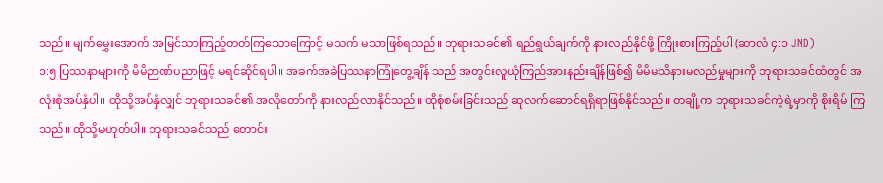သည်။ မျက်မွှေးအောက် အမြင်သာကြည့်တတ်ကြသောကြောင့် မသက် မသာဖြစ်ရသည်။ ဘုရားသခင်၏ ရည်ရွယ်ချက်ကို နားလည်နိုင်ဖို့ ကြိုးစားကြည့်ပါ (ဆာလံ ၄:၁ JND)
၁:၅ ပြဿနာများကို မိမိဉာဏ်ပညာဖြင့် မရင်ဆိုင်ရပါ။ အခက်အခဲပြဿနာကြုံတွေ့ချိန် သည် အတွင်းလူယုံကြည်အားနည်းချိန်ဖြစ်၍ မိမိမသိနားမလည်မှုများကို ဘုရားသခင်ထံတွင် အလုံးစုံအပ်နှံပါ။ ထိုသို့အပ်နှံလျှင် ဘုရားသခင်၏ အလိုတော်ကို နားလည်လာနိုင်သည်။ ထိုစုံစမ်းခြင်းသည် ဆုလက်ဆောင်ရရှိရာဖြစ်နိုင်သည်။ တချို့က ဘုရားသခင်ကဲ့ရဲ့မှာကို စိုးရိမ် ကြသည်။ ထိုသို့မဟုတ်ပါ။ ဘုရားသခင်သည် တောင်း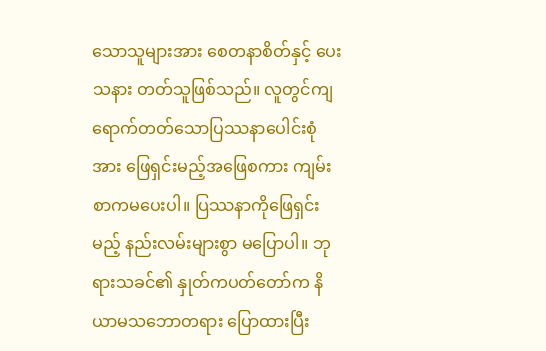သောသူများအား စေတနာစိတ်နှင့် ပေးသနား တတ်သူဖြစ်သည်။ လူတွင်ကျရောက်တတ်သောပြဿနာပေါင်းစုံအား ဖြေရှင်းမည့်အဖြေစကား ကျမ်းစာကမပေးပါ။ ပြဿနာကိုဖြေရှင်းမည့် နည်းလမ်းများစွာ မပြောပါ။ ဘုရားသခင်၏ နှုတ်ကပတ်တော်က နိယာမသဘောတရား ပြောထားပြီး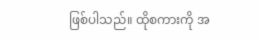ဖြစ်ပါသည်။ ထိုစကားကို အ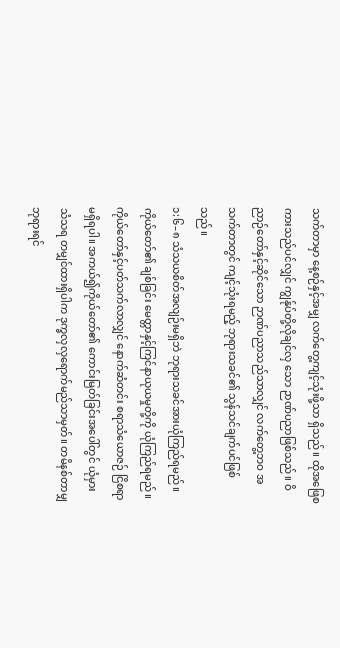သက်တာမှာ နေ့စဉ်နှင့်အမျှ လက်တွေ့ကျင့်သုံးဖို့သာ ရှိသည်။ ထိုအဖြေစကားသည်ပင်လျှင် ကျွန်ုပ်တို့လိုချင်လှ သော ဉာဏ်ပညာဖြစ်သည်။ ဝိညာဉ်တော်နှင့်ဆိုင်သော ဉာဏ်ပညာသည်သာလျှင် လက်တွေ့ဘဝ အသက်တာတွင် ကျင့်သုံးရမည့် ဘုရားသခင်၏ သွန်သင်ချက်ပင်ဖြစ်သည်။
၁:၆–၈ သံသယစိတ်အလျဉ်းမရှိဘဲ ဘုရားသခင်အားယုံကြည်ရမည်။ ကိုယ်တော်၏ ချစ်ခြင်း မေတ္တာနှင့်ကြင်နာယုယမှုတို့ကို ယုံကြည်ရမည်။ ကိုယ်တော်နှင့်ပတ်သက်လာလျှင် နောက်ဆံတင်း စရာသံယောဇဉ် ငြိစရာမရှိရပါ။ အကယ်၍ကိုယ်တော်၏ ကောင်းမြတ်ခြင်းအပေါ်တွင် ယုံမှား သံသရ တမျှင်ထားရှိပါက ဒုက္ခလှလှရောက်မည်သာမှတ်။ တမိနစ်တာမျှ ဘုရားရင်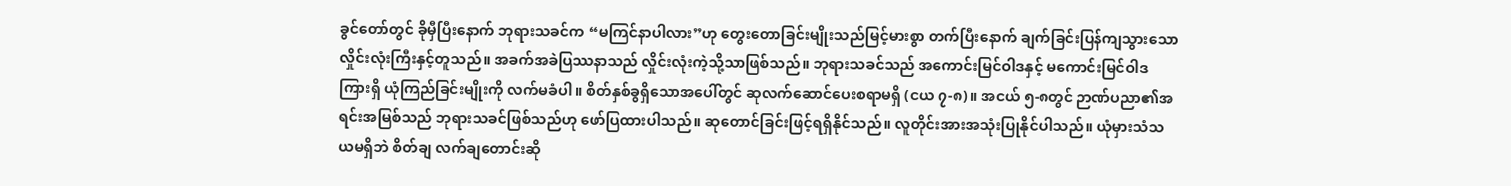ခွင်တော်တွင် ခိုမှီပြီးနောက် ဘုရားသခင်က “မကြင်နာပါလား”ဟု တွေးတောခြင်းမျိုးသည်မြင့်မားစွာ တက်ပြီးနောက် ချက်ခြင်းပြန်ကျသွားသော လှိုင်းလုံးကြီးနှင့်တူသည်။ အခက်အခဲပြဿနာသည် လှိုင်းလုံးကဲ့သို့သာဖြစ်သည်။ ဘုရားသခင်သည် အကောင်းမြင်ဝါဒနှင့် မကောင်းမြင်ဝါဒကြားရှိ ယုံကြည်ခြင်းမျိုးကို လက်မခံပါ။ စိတ်နှစ်ခွရှိသောအပေါ်တွင် ဆုလက်ဆောင်ပေးစရာမရှိ (ငယ ၇-၈)။ အငယ် ၅-၈တွင် ဉာဏ်ပညာ၏အရင်းအမြစ်သည် ဘုရားသခင်ဖြစ်သည်ဟု ဖော်ပြထားပါသည်။ ဆုတောင်ခြင်းဖြင့်ရရှိနိုင်သည်။ လူတိုင်းအားအသုံးပြုနိုင်ပါသည်။ ယုံမှားသံသယမရှိဘဲ စိတ်ချ လက်ချတောင်းဆို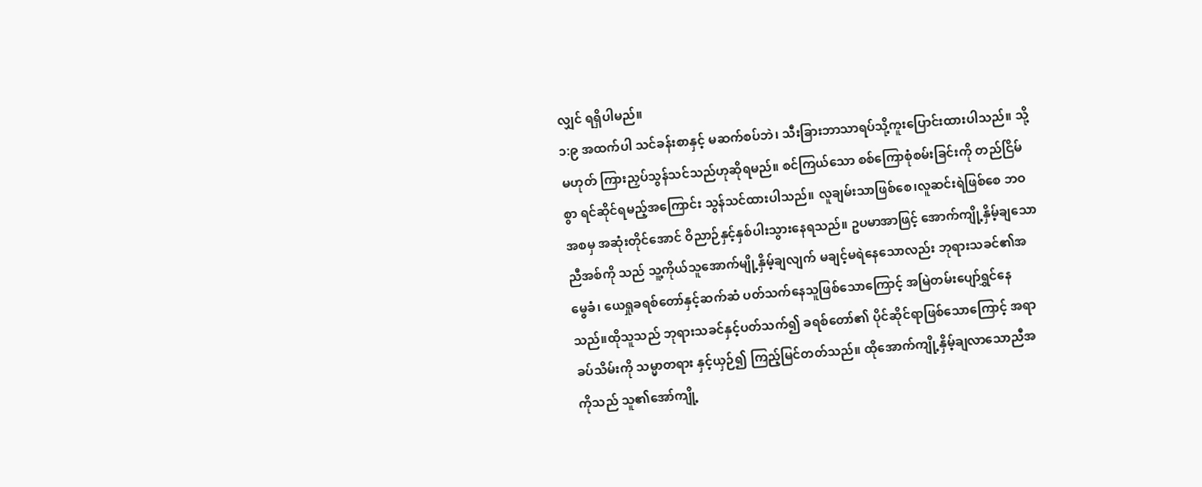လျှင် ရရှိပါမည်။
၁:၉ အထက်ပါ သင်ခန်းစာနှင့် မဆက်စပ်ဘဲ၊ သီးခြားဘာသာရပ်သို့ကူးပြောင်းထားပါသည်။ သို့မဟုတ် ကြားညှပ်သွန်သင်သည်ဟုဆိုရမည်။ စင်ကြယ်သော စစ်ကြောစုံစမ်းခြင်းကို တည်ငြိမ်စွာ ရင်ဆိုင်ရမည့်အကြောင်း သွန်သင်ထားပါသည်။ လူချမ်းသာဖြစ်စေ၊လူဆင်းရဲဖြစ်စေ ဘဝအစမှ အဆုံးတိုင်အောင် ဝိညာဉ်နှင့်နှစ်ပါးသွားနေရသည်။ ဥပမာအာဖြင့် အောက်ကျို့နှိမ့်ချသောညီအစ်ကို သည် သူ့ကိုယ်သူအောက်မျို့နှိမ့်ချလျက် မချင့်မရဲနေသောလည်း ဘုရားသခင်၏အမွေခံ၊ ယေရှုခရစ်တော်နှင့်ဆက်ဆံ ပတ်သက်နေသူဖြစ်သောကြောင့် အမြဲတမ်းပျော်ရွှင်နေသည်။ထိုသူသည် ဘုရားသခင်နှင့်ပတ်သက်၍ ခရစ်တော်၏ ပိုင်ဆိုင်ရာဖြစ်သောကြောင့် အရာခပ်သိမ်းကို သမ္မာတရား နှင့်ယှဉ်၍ ကြည့်မြင်တတ်သည်။ ထိုအောက်ကျို့နှိမ့်ချလာသောညီအကိုသည် သူ၏အော်ကျို့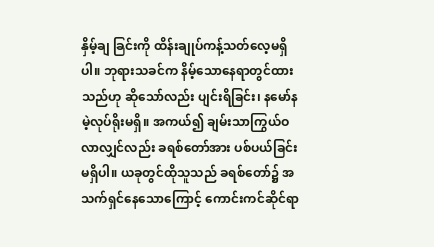နှိမ့်ချ ခြင်းကို ထိန်းချုပ်ကန့်သတ်လေ့မရှိပါ။ ဘုရားသခင်က နိမ့်သောနေရာတွင်ထားသည်ဟု ဆိုသော်လည်း ပျင်းရိခြင်း၊ နမော်နမဲ့လုပ်ရိုးမရှိ။ အကယ်၍ ချမ်းသာကြွယ်ဝလာလျှင်လည်း ခရစ်တော်အား ပစ်ပယ်ခြင်းမရှိပါ။ ယခုတွင်ထိုသူသည် ခရစ်တော်၌ အသက်ရှင်နေသောကြောင့် ကောင်းကင်ဆိုင်ရာ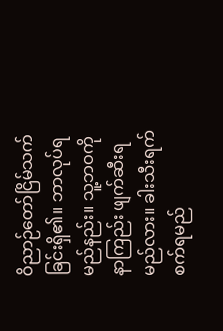ဝိညာဉ်တော်ငြိမ်သက်ခြင်းရှိ၏။ ဘာလုပ်ရမည်နည်း။ သူ့ဘဝကို နာကြည်း ဖျက်ဆီးရမည်လား။ ခါးသီးရက်စက်ရမည်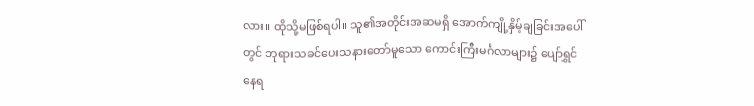လား။ ထိုသို့မဖြစ်ရပါ။ သူ၏အတိုင်းအဆမရှိ အောက်ကျို့နှိမ့်ချခြင်းအပေါ်တွင် ဘုရားသခင်ပေးသနားတော်မူသော ကောင်းကြီးမင်္ဂလာများ၌ ပျော်ရွှင်နေရ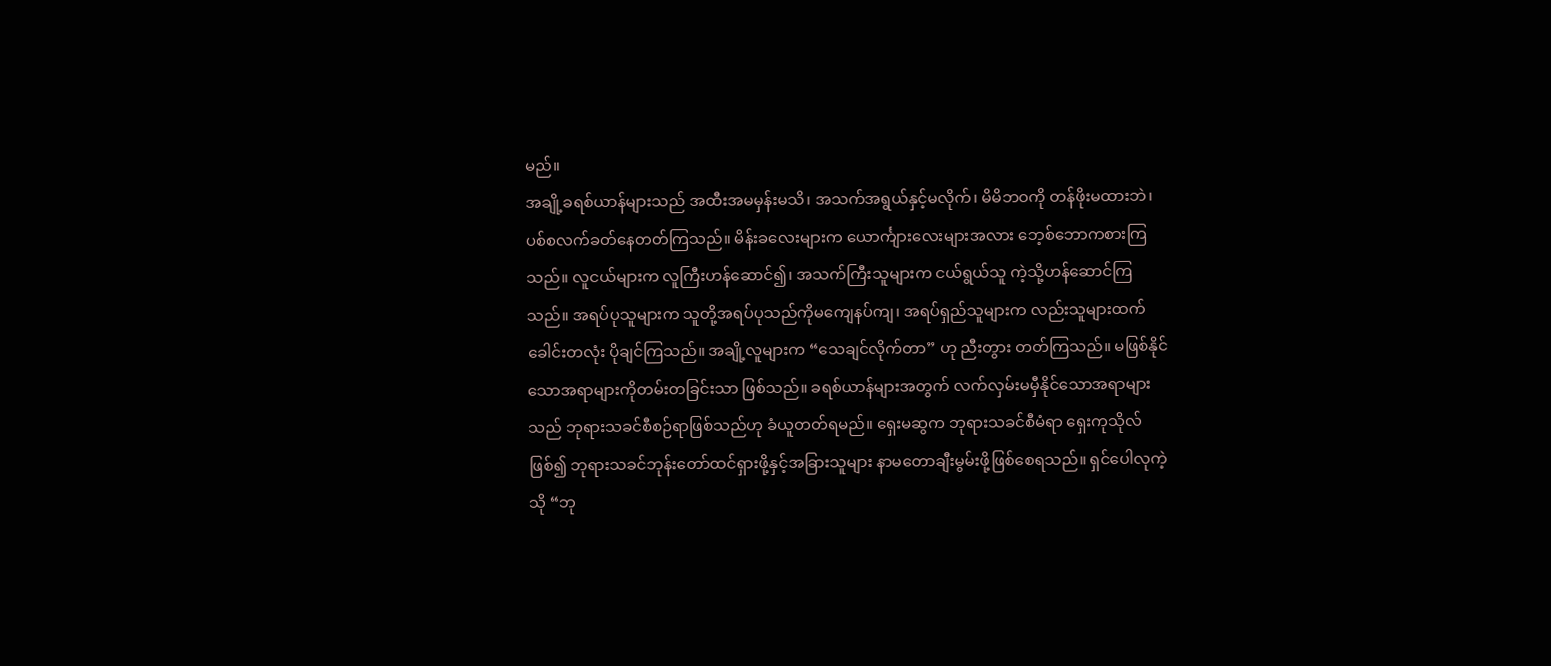မည်။
အချို့ခရစ်ယာန်များသည် အထီးအမမှန်းမသိ၊ အသက်အရွယ်နှင့်မလိုက်၊ မိမိဘဝကို တန်ဖိုးမထားဘဲ၊ ပစ်စလက်ခတ်နေတတ်ကြသည်။ မိန်းခလေးများက ယောင်္ကျားလေးများအလား ဘေ့စ်ဘောကစားကြသည်။ လူငယ်များက လူကြီးဟန်ဆောင်၍၊ အသက်ကြီးသူများက ငယ်ရွယ်သူ ကဲ့သို့ဟန်ဆောင်ကြသည်။ အရပ်ပုသူများက သူတို့အရပ်ပုသည်ကိုမကျေနပ်ကျ၊ အရပ်ရှည်သူများက လည်းသူများထက်ခေါင်းတလုံး ပိုချင်ကြသည်။ အချို့လူများက “သေချင်လိုက်တာ” ဟု ညီးတွား တတ်ကြသည်။ မဖြစ်နိုင်သောအရာများကိုတမ်းတခြင်းသာ ဖြစ်သည်။ ခရစ်ယာန်များအတွက် လက်လှမ်းမမှီနိုင်သောအရာများသည် ဘုရားသခင်စီစဉ်ရာဖြစ်သည်ဟု ခံယူတတ်ရမည်။ ရှေးမဆွက ဘုရားသခင်စီမံရာ ရှေးကုသိုလ်ဖြစ်၍ ဘုရားသခင်ဘုန်းတော်ထင်ရှားဖို့နှင့်အခြားသူများ နာမတောချီးမွမ်းဖို့ဖြစ်စေရသည်။ ရှင်ပေါလုကဲ့သို “ဘု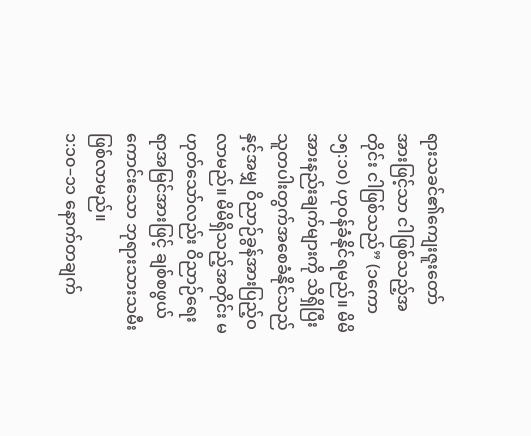ရားသခင်၏ကျေးဇူးတော်အားဖြင့်သာ ငါဖြစ်သည့်အတိုင်း ငါဖြစ်သည်” (၁ကော ၁၅:၁၀) ဟုဝန်ခံနိုင်ရမည်။ မိမိအားနည်းချက်များကို သိရှိပြီး သူတပါးတွက်အစေခံနိုင်သည်နှင့်အမျှ ဝိညာဉ်ခွန်အားပြည့်ဝလာမည်။ မိမိရှိသည့်အတိုင်း မဟုတ်သော်လည်း ဝိညာဉ်ရေးရာအမြင်အားဖြင့် ချစ်စဖွယ်ကောင်းသော ဘုရားသားသမီး ဖြစ်လာမည်။
၁:၁၀–၁၁ နောက်တချက်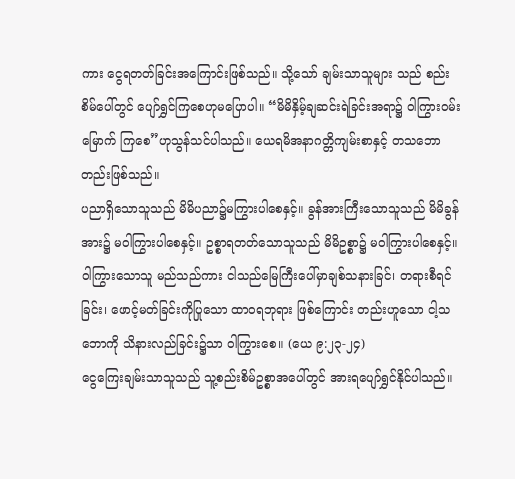ကား ငွေရတတ်ခြင်းအကြောင်းဖြစ်သည်။ သို့သော် ချမ်းသာသူများ သည် စည်းစိမ်ပေါ်တွင် ပျော်ရွှင်ကြစေဟုမပြောပါ။ “မိမိနှိမ့်ချဆင်းရဲခြင်းအရာ၌ ဝါကြွားဝမ်းမြောက် ကြစေ”ဟုသွန်သင်ပါသည်။ ယေရမိအနာဂတ္တိကျမ်းစာနှင့် တသဘောတည်းဖြစ်သည်။
ပညာရှိသောသူသည် မိမိပညာ၌မကြွားပါစေနှင့်။ ခွန်အားကြီးသောသူသည် မိမိခွန်အား၌ မဝါကြွားပါစေနှင့်။ ဥစ္စာရတတ်သောသူသည် မိမိဥစ္စာ၌ မဝါကြွားပါစေနှင့်။ ဝါကြွားသောသူ မည်သည်ကား ငါသည်မြေကြီးပေါ်မှာချစ်သနားခြင်၊ တရားစီရင်ခြင်း၊ ဖောင့်မတ်ခြင်းကိုပြုသော ထာဝရဘုရား ဖြစ်ကြောင်း တည်းဟူသော ငါ့သဘောကို သိနားလည်ခြင်း၌သာ ဝါကြွားစေ။ (ယေ ၉:၂၃-၂၄)
ငွေကြေးချမ်းသာသူသည် သူ့စည်းစိမ်ဥစ္စာအပေါ်တွင် အားရပျော်ရွှင်နိုင်ပါသည်။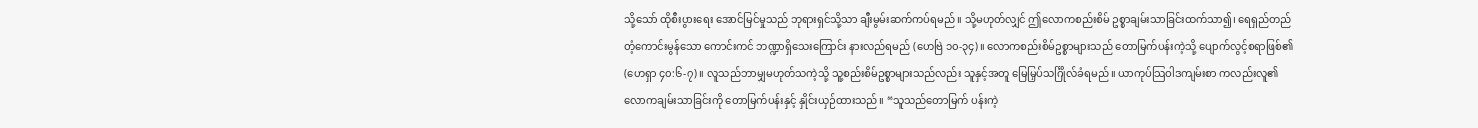သို့သော် ထိုစီးပွားရေး အောင်မြင်မှုသည် ဘုရားရှင်သို့သာ ချီးမွမ်းဆက်ကပ်ရမည်။ သို့မဟုတ်လျှင် ဤလောကစည်းစိမ် ဥစ္စာချမ်းသာခြင်းထက်သာ၍၊ ရေရှည်တည်တံ့ကောင်းမွန်သော ကောင်းကင် ဘဏ္ဍာရှိသေးကြောင်း နားလည်ရမည် (ဟေဗြဲ ၁၀-၃၄)။ လောကစည်းစိမ်ဥစ္စာများသည် တောမြက်ပန်းကဲ့သို့ ပျောက်လွင့်စရာဖြစ်၏ (ဟေရှာ ၄၀:၆-၇)။ လူသည်ဘာမျှမဟုတ်သကဲ့သို့ သူ့စည်းစိမ်ဥစ္စာများသည်လည်း သူနှင့်အတူ မြေမြှပ်သင်္ဂြိုလ်ခံရမည်။ ယာကုပ်သြဝါဒကျမ်းစာ ကလည်းလူ၏လောကချမ်းသာခြင်းကို တောမြက်ပန်းနှင့် နှိုင်းယှဉ်ထားသည်။ “သူသည်တောမြက် ပန်းကဲ့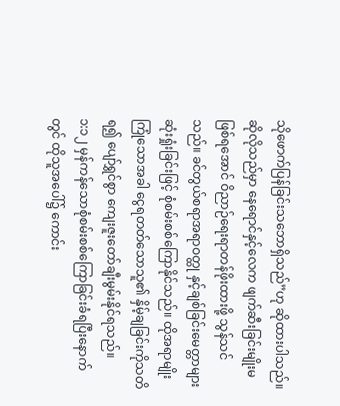သိုဖောက်ပြန်ခြင်းသဘောရှိသည်”ဟု ဆိုထားပါသည်။ ဆိုလိုသည်မှာ နေရောင်နှင့်လေက ဖျက်ဆီးခြင်းမျိုးမဖြစ်ရအောင် ဝိညာဉ်ရေးရာတန်ဖိုးထားဖို့ သွန်သင်သည်။ ခင်တွယ်စရာအရာဝတ္ထု နှင့်ချစ်ခြင်းမေတ္တာများ ဆုံးရှုံးခြင်းဖြင့် စုံစမ်းစစ်ကြောနိုင်သည်။ ထိုအရာမျိုးကြုံသောအခါ ငွေရတတ်သောသူ၏ နှိမ့်ချခြင်းကိုသတိရ၍ ပျော်ရွှင်စွာ ကျေးဇူးတော်ချီးမွမ်းနိုင်ရသည်။
၁:၁၂ မှန်ကန်သောစုံစမ်းစစ်ကြောခြင်းခံရပြီးနောက်တွင် ထိုသူအပေါ်၌ ကောင်း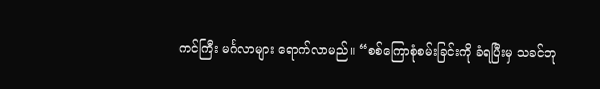ကင်ကြီး မင်္ဂလာများ ရောက်လာမည်။ “စစ်ကြောစုံစမ်းခြင်းကို ခံရပြီးမှ သခင်ဘု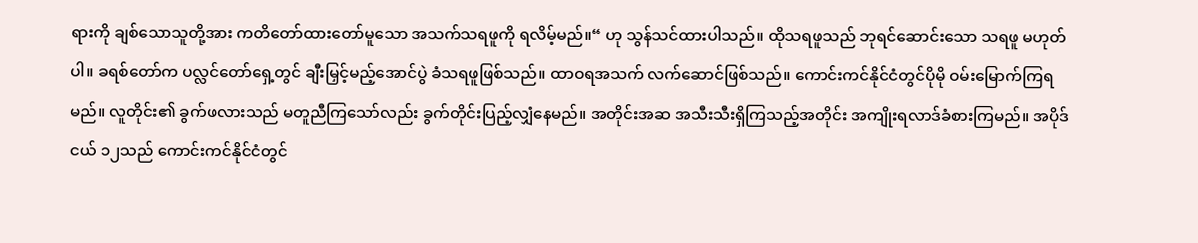ရားကို ချစ်သောသူတို့အား ကတိတော်ထားတော်မူသော အသက်သရဖူကို ရလိမ့်မည်။“ ဟု သွန်သင်ထားပါသည်။ ထိုသရဖူသည် ဘုရင်ဆောင်းသော သရဖူ မဟုတ်ပါ။ ခရစ်တော်က ပလ္လင်တော်ရှေ့တွင် ချီးမြှင့်မည့်အောင်ပွဲ ခံသရဖူဖြစ်သည်။ ထာဝရအသက် လက်ဆောင်ဖြစ်သည်။ ကောင်းကင်နိုင်ငံတွင်ပိုမို ဝမ်းမြောက်ကြရမည်။ လူတိုင်း၏ ခွက်ဖလားသည် မတူညီကြသော်လည်း ခွက်တိုင်းပြည့်လျှံနေမည်။ အတိုင်းအဆ အသီးသီးရှိကြသည့်အတိုင်း အကျိုးရလာဒ်ခံစားကြမည်။ အပိုဒ်ငယ် ၁၂သည် ကောင်းကင်နိုင်ငံတွင်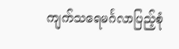ကျက်သရေမင်္ဂလာပြည့်စုံ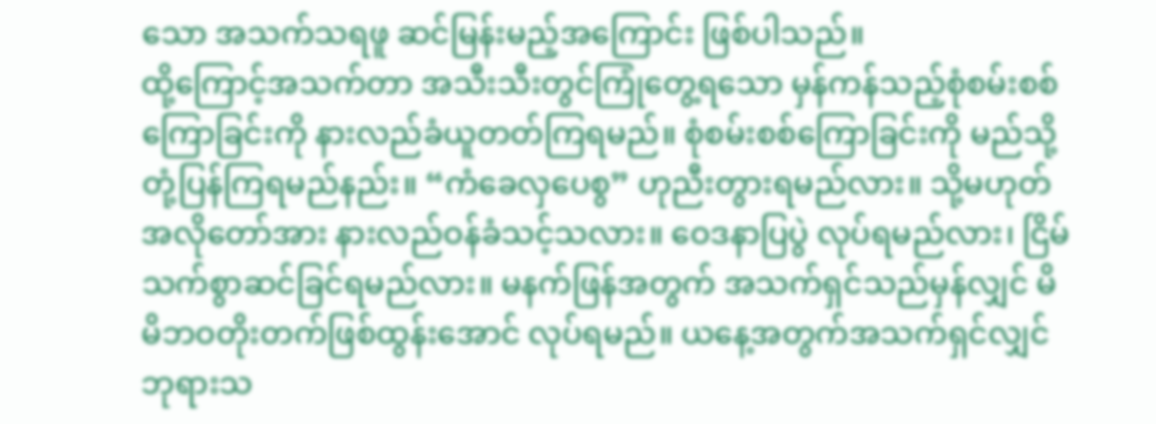သော အသက်သရဖူ ဆင်မြန်းမည့်အကြောင်း ဖြစ်ပါသည်။
ထို့ကြောင့်အသက်တာ အသီးသီးတွင်ကြုံတွေ့ရသော မှန်ကန်သည့်စုံစမ်းစစ်ကြောခြင်းကို နားလည်ခံယူတတ်ကြရမည်။ စုံစမ်းစစ်ကြောခြင်းကို မည်သို့တုံ့ပြန်ကြရမည်နည်း။ “ကံခေလှပေစွ” ဟုညီးတွားရမည်လား။ သို့မဟုတ် အလိုတော်အား နားလည်ဝန်ခံသင့်သလား။ ဝေဒနာပြပွဲ လုပ်ရမည်လား၊ ငြိမ်သက်စွာဆင်ခြင်ရမည်လား။ မနက်ဖြန်အတွက် အသက်ရှင်သည်မှန်လျှင် မိမိဘဝတိုးတက်ဖြစ်ထွန်းအောင် လုပ်ရမည်။ ယနေ့အတွက်အသက်ရှင်လျှင် ဘုရားသ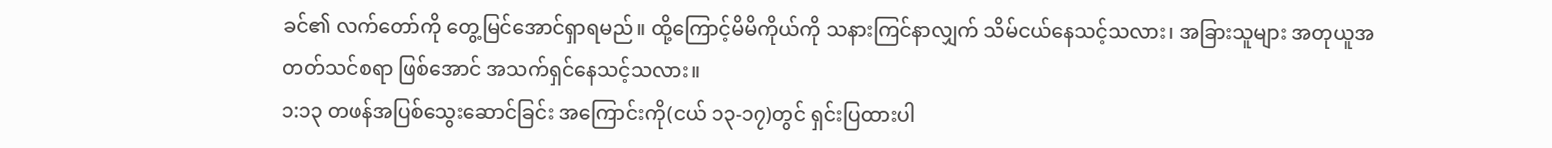ခင်၏ လက်တော်ကို တွေ့မြင်အောင်ရှာရမည်။ ထို့ကြောင့်မိမိကိုယ်ကို သနားကြင်နာလျှက် သိမ်ငယ်နေသင့်သလား၊ အခြားသူများ အတုယူအတတ်သင်စရာ ဖြစ်အောင် အသက်ရှင်နေသင့်သလား။
၁:၁၃ တဖန်အပြစ်သွေးဆောင်ခြင်း အကြောင်းကို(ငယ် ၁၃-၁၇)တွင် ရှင်းပြထားပါ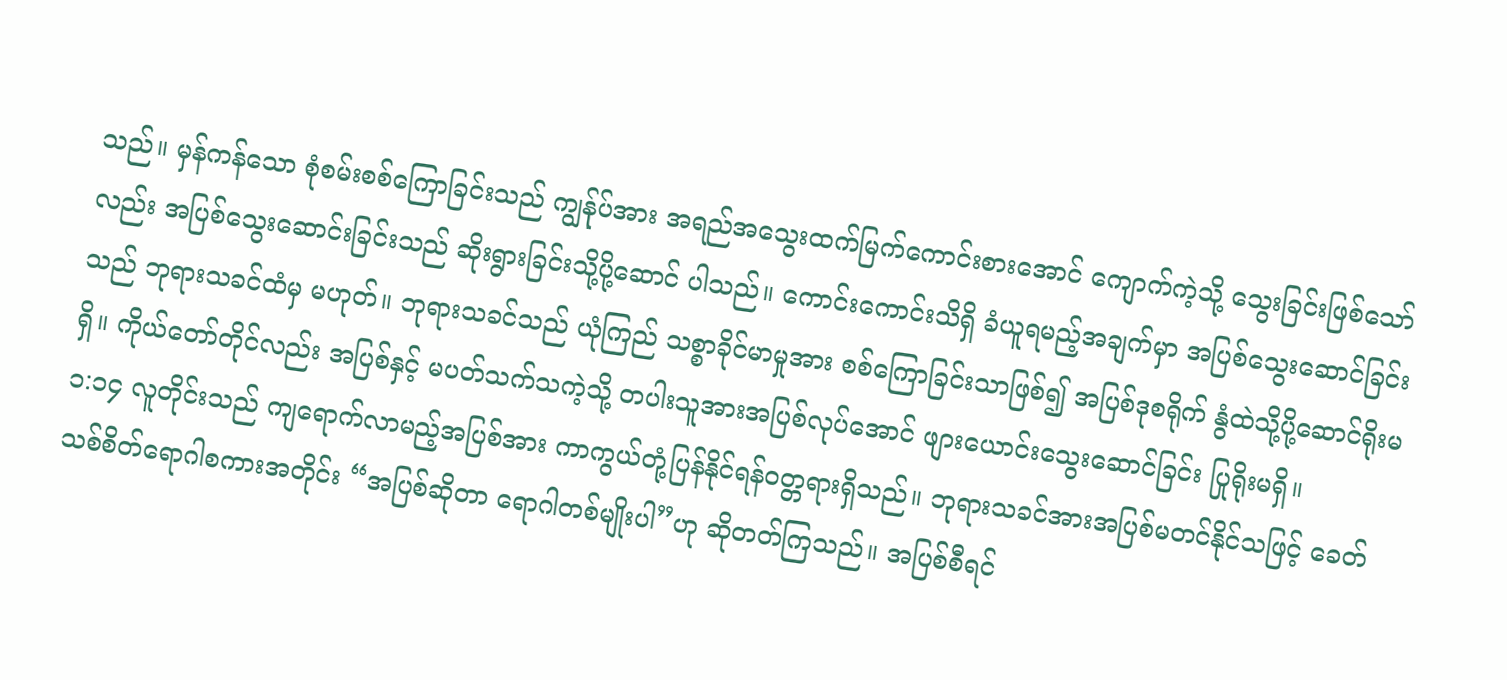သည်။ မှန်ကန်သော စုံစမ်းစစ်ကြောခြင်းသည် ကျွန်ုပ်အား အရည်အသွေးထက်မြက်ကောင်းစားအောင် ကျောက်ကဲ့သို့ သွေးခြင်းဖြစ်သော်လည်း အပြစ်သွေးဆောင်းခြင်းသည် ဆိုးရွားခြင်းသို့ပို့ဆောင် ပါသည်။ ကောင်းကောင်းသိရှိ ခံယူရမည့်အချက်မှာ အပြစ်သွေးဆောင်ခြင်းသည် ဘုရားသခင်ထံမှ မဟုတ်။ ဘုရားသခင်သည် ယုံကြည် သစ္စာခိုင်မာမှုအား စစ်ကြောခြင်းသာဖြစ်၍ အပြစ်ဒုစရိုက် နွံထဲသို့ပို့ဆောင်ရိုးမရှိ။ ကိုယ်တော်တိုင်လည်း အပြစ်နှင့် မပတ်သက်သကဲ့သို့ တပါးသူအားအပြစ်လုပ်အောင် ဖျားယောင်းသွေးဆောင်ခြင်း ပြုရိုးမရှိ။
၁:၁၄ လူတိုင်းသည် ကျရောက်လာမည့်အပြစ်အား ကာကွယ်တုံ့ပြန်နိုင်ရန်ဝတ္တရားရှိသည်။ ဘုရားသခင်အားအပြစ်မတင်နိုင်သဖြင့် ခေတ်သစ်စိတ်ရောဂါစကားအတိုင်း “အပြစ်ဆိုတာ ရောဂါတစ်မျိုးပါ”ဟု ဆိုတတ်ကြသည်။ အပြစ်စီရင်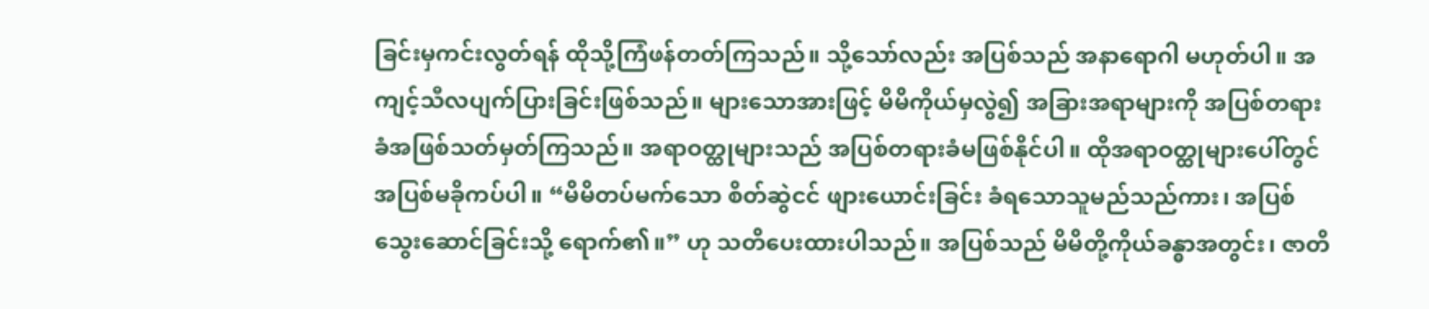ခြင်းမှကင်းလွတ်ရန် ထိုသို့ကြံဖန်တတ်ကြသည်။ သို့သော်လည်း အပြစ်သည် အနာရောဂါ မဟုတ်ပါ။ အကျင့်သီလပျက်ပြားခြင်းဖြစ်သည်။ များသောအားဖြင့် မိမိကိုယ်မှလွဲ၍ အခြားအရာများကို အပြစ်တရားခံအဖြစ်သတ်မှတ်ကြသည်။ အရာဝတ္ထုများသည် အပြစ်တရားခံမဖြစ်နိုင်ပါ။ ထိုအရာဝတ္ထုများပေါ်တွင် အပြစ်မခိုကပ်ပါ။ “မိမိတပ်မက်သော စိတ်ဆွဲငင် ဖျားယောင်းခြင်း ခံရသောသူမည်သည်ကား၊ အပြစ်သွေးဆောင်ခြင်းသို့ ရောက်၏။” ဟု သတိပေးထားပါသည်။ အပြစ်သည် မိမိတို့ကိုယ်ခန္ဓာအတွင်း၊ ဇာတိ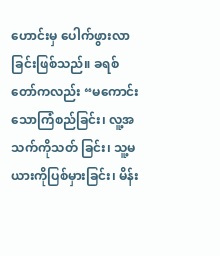ဟောင်းမှ ပေါက်ဖွားလာခြင်းဖြစ်သည်။ ခရစ်တော်ကလည်း “မကောင်းသောကြံစည်ခြင်း၊ လူ့အသက်ကိုသတ် ခြင်း၊ သူ့မယားကိုပြစ်မှားခြင်း၊ မိန်း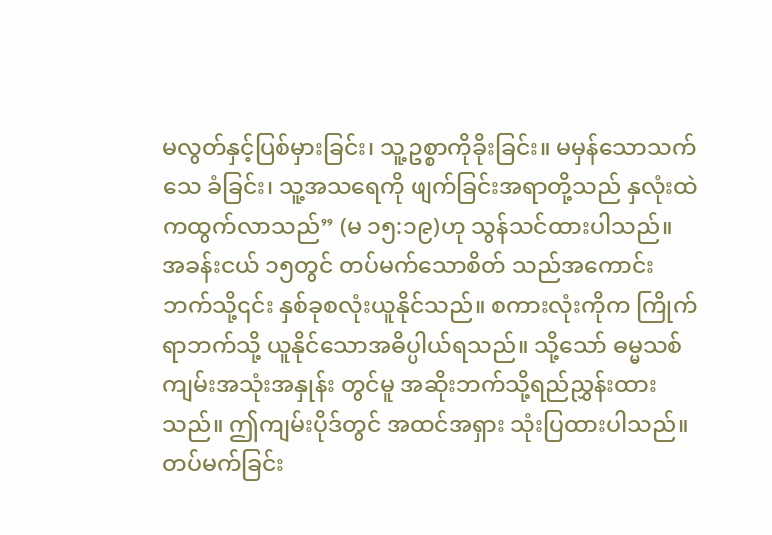မလွတ်နှင့်ပြစ်မှားခြင်း၊ သူ့ဥစ္စာကိုခိုးခြင်း။ မမှန်သောသက်သေ ခံခြင်း၊ သူ့အသရေကို ဖျက်ခြင်းအရာတို့သည် နှလုံးထဲကထွက်လာသည်” (မ ၁၅:၁၉)ဟု သွန်သင်ထားပါသည်။
အခန်းငယ် ၁၅တွင် တပ်မက်သောစိတ် သည်အကောင်းဘက်သို့၎င်း နှစ်ခုစလုံးယူနိုင်သည်။ စကားလုံးကိုက ကြိုက်ရာဘက်သို့ ယူနိုင်သောအဓိပ္ပါယ်ရသည်။ သို့သော် ဓမ္မသစ်ကျမ်းအသုံးအနှုန်း တွင်မူ အဆိုးဘက်သို့ရည်ညွှန်းထားသည်။ ဤကျမ်းပိုဒ်တွင် အထင်အရှား သုံးပြထားပါသည်။ တပ်မက်ခြင်း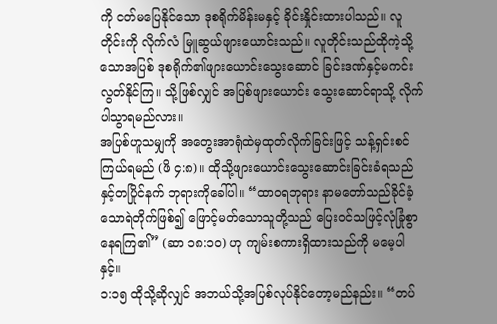ကို ငတ်မပြေနိုင်သော ဒုစရိုက်မိန်းမနှင့် ခိုင်းနှိုင်းထားပါသည်။ လူတိုင်းကို လိုက်လံ မြူဆွယ်ဖျားယောင်းသည်။ လူတိုင်းသည်ထိုကဲ့သို့သောအပြစ် ဒုစရိုက်၏ဖျားယောင်းသွေးဆောင် ခြင်းဒဏ်နှင့်မကင်းလွတ်နိုင်ကြ။ သို့ဖြစ်လျှင် အပြစ်ဖျားယောင်း သွေးဆောင်ရာသို့ လိုက်ပါသွာရမည်လား။
အပြစ်ဟူသမျှကို အတွေးအာရုံထဲမှထုတ်လိုက်ခြင်းဖြင့် သန့်ရှင်းစင်ကြယ်ရမည် (ဖိ ၄:၈)။ ထိုသို့ဖျားယောင်းသွေးဆောင်းခြင်းခံရသည်နှင့်တပြိုင်နက် ဘုရားကိုခေါ်ပါ။ “ထာဝရဘုရား နာမတော်သည်ခိုင်ခံ့သောရဲတိုက်ဖြစ်၍ ဖြောင့်မတ်သောသူတို့သည် ပြေးဝင်သဖြင့်လုံခြုံစွာ နေရကြ၏” (ဆာ ၁၈:၁၀) ဟု ကျမ်းစကားရှိထားသည်ကို မမေ့ပါနှင့်။
၁:၁၅ ထိုသို့ဆိုလျှင် အဘယ်သို့အပြစ်လုပ်နိုင်တော့မည်နည်း။ “တပ်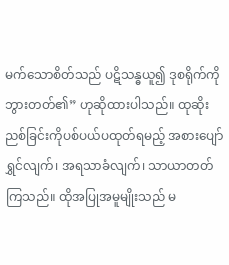မက်သောစိတ်သည် ပဋိသန္ဓယူ၍ ဒုစရိုက်ကို ဘွားတတ်၏” ဟုဆိုထားပါသည်။ ထုဆိုးညစ်ခြင်းကိုပစ်ပယ်ပထုတ်ရမည့် အစားပျော်ရွှင်လျက်၊ အရသာခံလျက်၊ သာယာတတ်ကြသည်။ ထိုအပြုအမူမျိုးသည် မ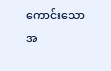ကောင်းသောအ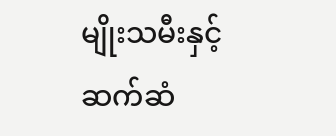မျိုးသမီးနှင့် ဆက်ဆံ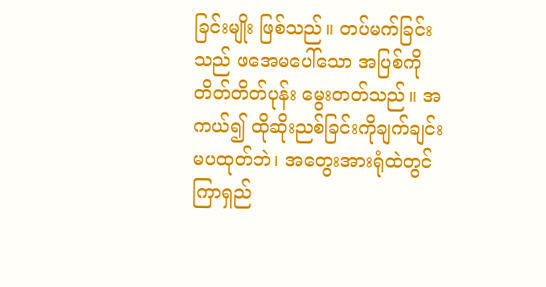ခြင်းမျိုး ဖြစ်သည်။ တပ်မက်ခြင်းသည် ဖအေမပေါ်သော အပြစ်ကိုတိတ်တိတ်ပုန်း မွေးတတ်သည်။ အကယ်၍ ထိုဆိုးညစ်ခြင်းကိုချက်ချင်းမပထုတ်ဘဲ၊ အတွေးအားရုံထဲတွင် ကြာရှည်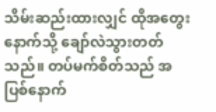သိမ်းဆည်းထားလျှင် ထိုအတွေးနောက်သို့ ချော်လဲသွားတတ်သည်။ တပ်မက်စိတ်သည် အပြစ်နောက်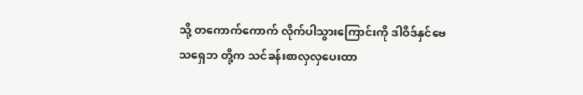သို့ တကောက်ကောက် လိုက်ပါသွားကြောင်းကို ဒါဝိဒ်နှင်ဗေသရှေဘ တို့က သင်ခန်းစာလှလှပေးထာ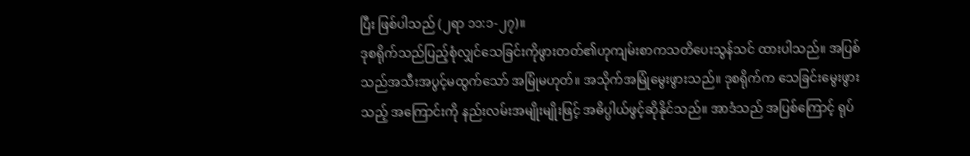ပြီး ဖြစ်ပါသည် (၂ရာ ၁၁:၁-၂၇)။
ဒုစရိုက်သည်ပြည့်စုံလျှင်သေခြင်းကိုဖွားတတ်၏ဟုကျမ်းစာကသတိပေးသွန်သင် ထားပါသည်။ အပြစ်သည်အသီးအပွင့်မထွက်သော် အမြုံမဟုတ်။ အသိုက်အမြုံမွေးဖွားသည်။ ဒုစရိုက်က သေခြင်းမွေးဖွားသည့် အကြောင်းကို နည်းလမ်းအမျိုးမျိုးဖြင့် အဓိပ္ပါယ်ဖွင့်ဆိုနိုင်သည်။ အာဒံသည် အပြစ်ကြောင့် ရုပ်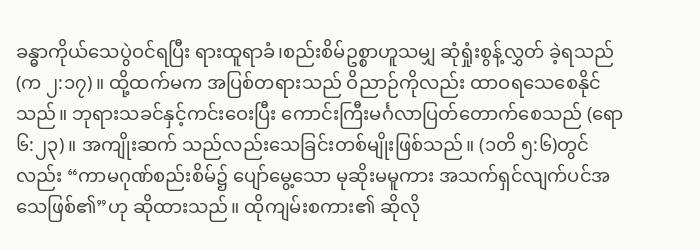ခန္ဓာကိုယ်သေပွဲဝင်ရပြီး ရားထူရာခံ၊စည်းစိမ်ဥစ္စာဟူသမျှ ဆုံရှုံးစွန့်လွှတ် ခဲ့ရသည် (က ၂:၁၇)။ ထို့ထက်မက အပြစ်တရားသည် ဝိညာဉ်ကိုလည်း ထာဝရသေစေနိုင်သည်။ ဘုရားသခင်နှင့်ကင်းဝေးပြီး ကောင်းကြီးမင်္ဂလာပြတ်တောက်စေသည် (ရော ၆:၂၃)။ အကျိုးဆက် သည်လည်းသေခြင်းတစ်မျိုးဖြစ်သည်။ (၁တိ ၅:၆)တွင်လည်း “ကာမဂုဏ်စည်းစိမ်၌ ပျော်မွေ့သော မုဆိုးမမူကား အသက်ရှင်လျက်ပင်အသေဖြစ်၏”ဟု ဆိုထားသည်။ ထိုကျမ်းစကား၏ ဆိုလို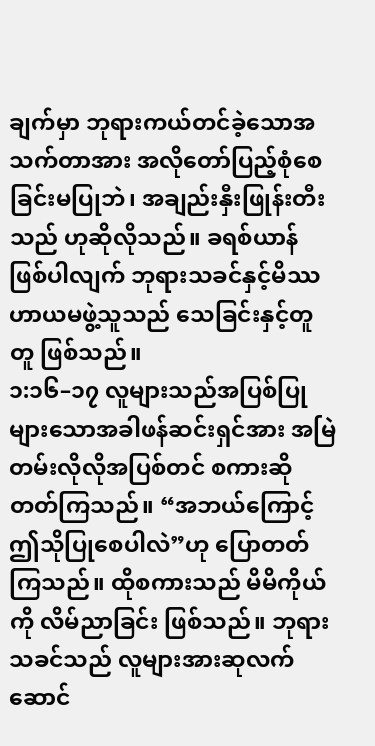ချက်မှာ ဘုရားကယ်တင်ခဲ့သောအသက်တာအား အလိုတော်ပြည့်စုံစေခြင်းမပြုဘဲ၊ အချည်းနှီးဖြုန်းတီးသည် ဟုဆိုလိုသည်။ ခရစ်ယာန်ဖြစ်ပါလျက် ဘုရားသခင်နှင့်မိဿဟာယမဖွဲ့သူသည် သေခြင်းနှင့်တူတူ ဖြစ်သည်။
၁:၁၆–၁၇ လူများသည်အပြစ်ပြုများသောအခါဖန်ဆင်းရှင်အား အမြဲတမ်းလိုလိုအပြစ်တင် စကားဆိုတတ်ကြသည်။ “အဘယ်ကြောင့်ဤသိုပြုစေပါလဲ”ဟု ပြောတတ်ကြသည်။ ထိုစကားသည် မိမိကိုယ်ကို လိမ်ညာခြင်း ဖြစ်သည်။ ဘုရားသခင်သည် လူများအားဆုလက်ဆောင်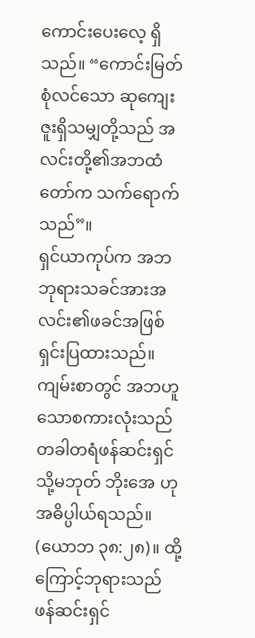ကောင်းပေးလေ့ ရှိသည်။ “ကောင်းမြတ်စုံလင်သော ဆုကျေးဇူးရှိသမျှတို့သည် အလင်းတို့၏အဘထံတော်က သက်ရောက်သည်”။
ရှင်ယာကုပ်က အဘဘုရားသခင်အားအလင်း၏ဖခင်အဖြစ် ရှင်းပြထားသည်။ ကျမ်းစာတွင် အဘဟူသောစကားလုံးသည် တခါတရံဖန်ဆင်းရှင် သို့မဘုတ် ဘိုးအေ ဟုအဓိပ္ပါယ်ရသည်။ (ယောဘ ၃၈:၂၈)။ ထို့ကြောင့်ဘုရားသည် ဖန်ဆင်းရှင်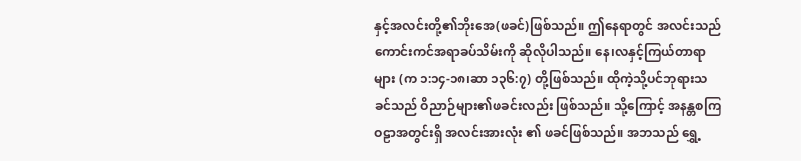နှင့်အလင်းတို့၏ဘိုးအေ(ဖခင်)ဖြစ်သည်။ ဤနေရာတွင် အလင်းသည် ကောင်းကင်အရာခပ်သိမ်းကို ဆိုလိုပါသည်။ နေ၊လနှင့်ကြယ်တာရာများ (က ၁:၁၄-၁၈၊ဆာ ၁၃၆:၇) တို့ဖြစ်သည်။ ထိုကဲ့သို့ပင်ဘုရားသခင်သည် ဝိညာဉ်များ၏ဖခင်းလည်း ဖြစ်သည်။ သို့ကြောင့် အနန္တစကြဝဠာအတွင်းရှိ အလင်းအားလုံး ၏ ဖခင်ဖြစ်သည်။ အဘသည် ရွှေ့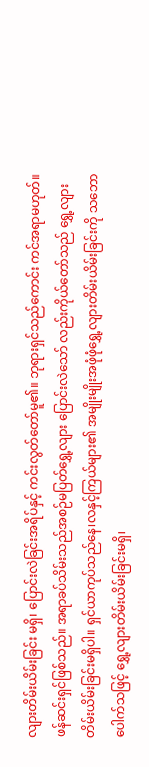လျားတိမ်းယိမ်းခြင်း မရှိ၊ ပြောင်းလဲခြင်းအရိပ်နှင့် ကင်းလွတ်တော်မူ၏။ ဘုရားရှင်သည်ကောင်း ကင်အရာမဟုတ်။ ဖန်ဆင်းရှင်ဖြစ်သည်။ အရာခပ်သိမ်းသည်အစဉ်မပြတ်ရွှေ့လျား ပြောင်းလဲသော် လည်းကိုယ်တော်သည် ရွှေ့လျားတိမ်းယိမ်းခြင်းမရှိပါ။ ရှင်ယာကုပ်သည်နေ၊လနှင့်ကြယ်များ၏ အမျိုးမျိုးအဖုံဖုံရွှေ့လျားတိမ်းယိမ်းခြင်းကို သဘောပေါက်သဖြင့် ရွှေ့လျားတိမ်းယိမ်းခြင်းမရှိ၊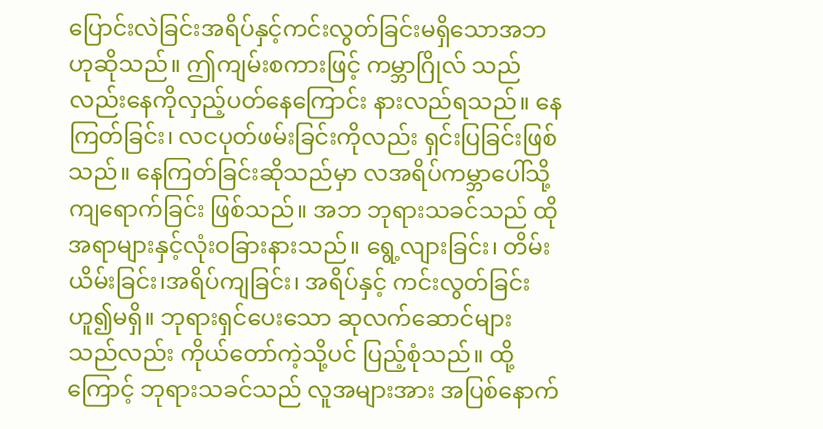ပြောင်းလဲခြင်းအရိပ်နှင့်ကင်းလွတ်ခြင်းမရှိသောအဘ ဟုဆိုသည်။ ဤကျမ်းစကားဖြင့် ကမ္ဘာဂြိုလ် သည်လည်းနေကိုလှည့်ပတ်နေကြောင်း နားလည်ရသည်။ နေကြတ်ခြင်း၊ လငပုတ်ဖမ်းခြင်းကိုလည်း ရှင်းပြခြင်းဖြစ်သည်။ နေကြတ်ခြင်းဆိုသည်မှာ လအရိပ်ကမ္ဘာပေါ်သို့ ကျရောက်ခြင်း ဖြစ်သည်။ အဘ ဘုရားသခင်သည် ထိုအရာများနှင့်လုံးဝခြားနားသည်။ ရွေ့လျားခြင်း၊ တိမ်းယိမ်းခြင်း၊အရိပ်ကျခြင်း၊ အရိပ်နှင့် ကင်းလွတ်ခြင်းဟူ၍မရှိ။ ဘုရားရှင်ပေးသော ဆုလက်ဆောင်များသည်လည်း ကိုယ်တော်ကဲ့သို့ပင် ပြည့်စုံသည်။ ထို့ကြောင့် ဘုရားသခင်သည် လူအများအား အပြစ်နောက်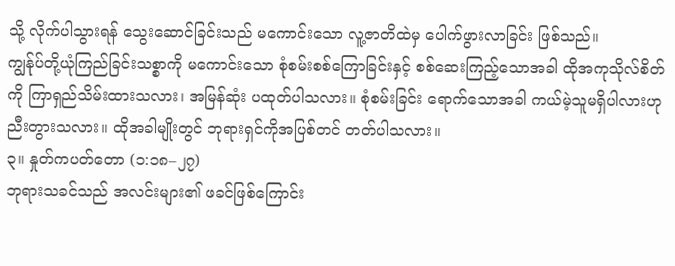သို့ လိုက်ပါသွားရန် သွေးဆောင်ခြင်းသည် မကောင်းသော လူ့ဇာတိထဲမှ ပေါက်ဖွားလာခြင်း ဖြစ်သည်။
ကျွန်ုပ်တို့ယုံကြည်ခြင်းသစ္စာကို မကောင်းသော စုံစမ်းစစ်ကြောခြင်းနှင့် စစ်ဆေးကြည့်သောအခါ ထိုအကုသိုလ်စိတ်ကို ကြာရှည်သိမ်းထားသလား၊ အမြန်ဆုံး ပထုတ်ပါသလား။ စုံစမ်းခြင်း ရောက်သောအခါ ကယ်မဲ့သူမရှိပါလားဟု ညီးတွားသလား။ ထိုအခါမျိုးတွင် ဘုရားရှင်ကိုအပြစ်တင် တတ်ပါသလား။
၃။ နှုတ်ကပတ်တော (၁:၁၈–၂၇)
ဘုရားသခင်သည် အလင်းများ၏ ဖခင်ဖြစ်ကြောင်း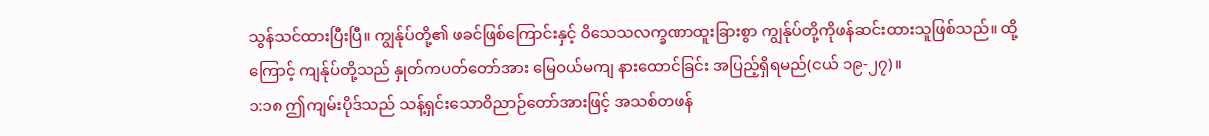သွန်သင်ထားပြီးပြီ။ ကျွန်ုပ်တို့၏ ဖခင်ဖြစ်ကြောင်းနှင့် ဝိသေသလက္ခဏာထူးခြားစွာ ကျွန်ုပ်တို့ကိုဖန်ဆင်းထားသူဖြစ်သည်။ ထို့ကြောင့် ကျန်ုပ်တို့သည် နှုတ်ကပတ်တော်အား မြေဝယ်မကျ နားထောင်ခြင်း အပြည့်ရှိရမည်(ငယ် ၁၉-၂၇)။
၁:၁၈ ဤကျမ်းပိုဒ်သည် သန့်ရှင်းသောဝိညာဉ်တော်အားဖြင့် အသစ်တဖန်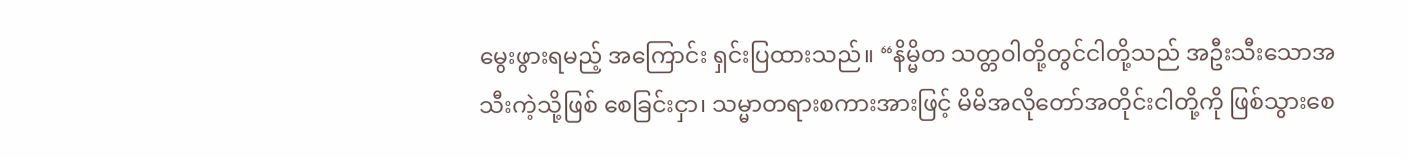မွေးဖွားရမည့် အကြောင်း ရှင်းပြထားသည်။ “နိမ္မိတ သတ္တဝါတို့တွင်ငါတို့သည် အဦးသီးသောအသီးကဲ့သို့ဖြစ် စေခြင်းငှာ၊ သမ္မာတရားစကားအားဖြင့် မိမိအလိုတော်အတိုင်းငါတို့ကို ဖြစ်သွားစေ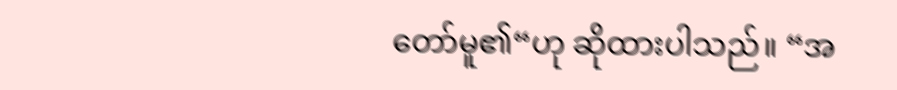တော်မူ၏“ဟု ဆိုထားပါသည်။ “အ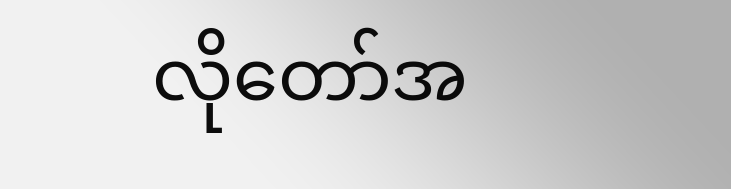လိုတော်အ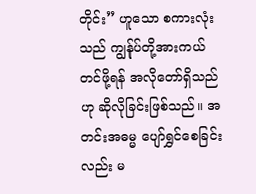တိုင်း” ဟူသော စကားလုံးသည် ကျွန်ုပ်တို့အားကယ်တင်ဖို့ရန် အလိုတော်ရှိသည်ဟု ဆိုလိုခြင်းဖြစ်သည်။ အတင်းအဓမ္မ ပျော်ရွှင်စေခြင်းလည်း မ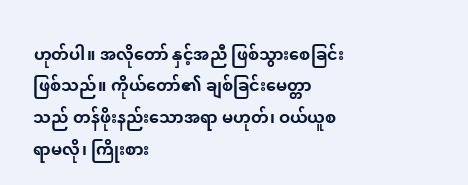ဟုတ်ပါ။ အလိုတော် နှင့်အညီ ဖြစ်သွားစေခြင်းဖြစ်သည်။ ကိုယ်တော်၏ ချစ်ခြင်းမေတ္တာသည် တန်ဖိုးနည်းသောအရာ မဟုတ်၊ ဝယ်ယူစရာမလို၊ ကြိုးစား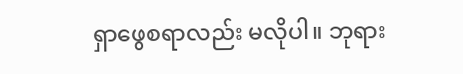ရှာဖွေစရာလည်း မလိုပါ။ ဘုရား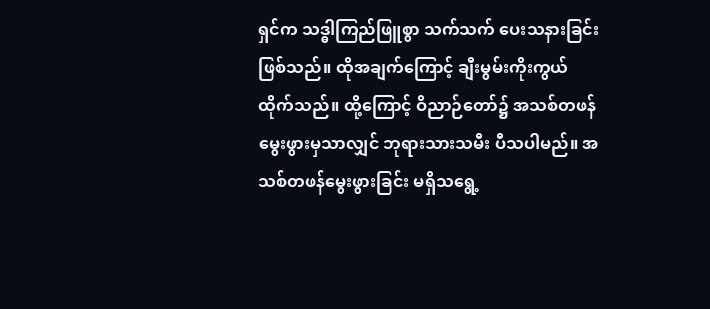ရှင်က သဒ္ဓါကြည်ဖြူစွာ သက်သက် ပေးသနားခြင်းဖြစ်သည်။ ထိုအချက်ကြောင့် ချီးမွမ်းကိုးကွယ်ထိုက်သည်။ ထို့ကြောင့် ဝိညာဉ်တော်၌ အသစ်တဖန် မွေးဖွားမှသာလျှင် ဘုရားသားသမီး ပီသပါမည်။ အသစ်တဖန်မွေးဖွားခြင်း မရှိသရွေ့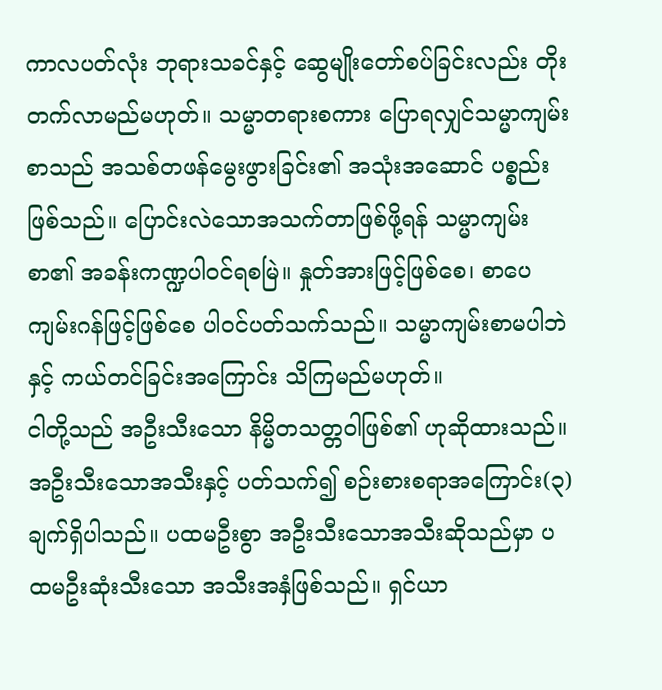ကာလပတ်လုံး ဘုရားသခင်နှင့် ဆွေမျိုးတော်စပ်ခြင်းလည်း တိုးတက်လာမည်မဟုတ်။ သမ္မာတရားစကား ပြောရလျှင်သမ္မာကျမ်းစာသည် အသစ်တဖန်မွေးဖွားခြင်း၏ အသုံးအဆောင် ပစ္စည်းဖြစ်သည်။ ပြောင်းလဲသောအသက်တာဖြစ်ဖို့ရန် သမ္မာကျမ်းစာ၏ အခန်းကဏ္ဍပါဝင်ရစမြဲ။ နှုတ်အားဖြင့်ဖြစ်စေ၊ စာပေကျမ်းဂန်ဖြင့်ဖြစ်စေ ပါဝင်ပတ်သက်သည်။ သမ္မာကျမ်းစာမပါဘဲနှင့် ကယ်တင်ခြင်းအကြောင်း သိကြမည်မဟုတ်။
ငါတို့သည် အဦးသီးသော နိမ္မိတသတ္တဝါဖြစ်၏ ဟုဆိုထားသည်။ အဦးသီးသောအသီးနှင့် ပတ်သက်၍ စဉ်းစားစရာအကြောင်း(၃)ချက်ရှိပါသည်။ ပထမဦးစွာ အဦးသီးသောအသီးဆိုသည်မှာ ပထမဦးဆုံးသီးသော အသီးအနှံဖြစ်သည်။ ရှင်ယာ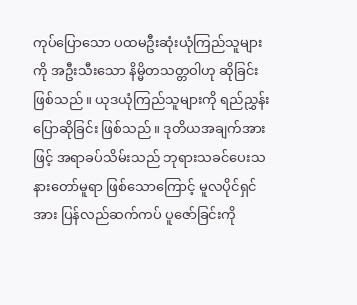ကုပ်ပြောသော ပထမဦးဆုံးယုံကြည်သူများကို အဦးသီးသော နိမ္မိတသတ္တဝါဟု ဆိုခြင်း ဖြစ်သည်။ ယုဒယုံကြည်သူများကို ရည်ညွှန်းပြောဆိုခြင်း ဖြစ်သည်။ ဒုတိယအချက်အားဖြင့် အရာခပ်သိမ်းသည် ဘုရားသခင်ပေးသနားတော်မူရာ ဖြစ်သောကြောင့် မူလပိုင်ရှင်အား ပြန်လည်ဆက်ကပ် ပူဇော်ခြင်းကို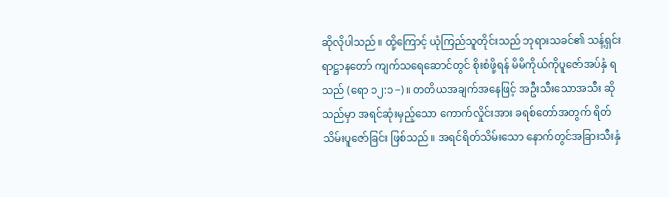ဆိုလိုပါသည်။ ထို့ကြောင့် ယုံကြည်သူတိုင်းသည် ဘုရားသခင်၏ သန့်ရှင်းရာဋ္ဌာနတော် ကျက်သရေဆောင်တွင် စိုးစံဖို့ရန် မိမိကိုယ်ကိုပူဇော်အပ်နှံ ရသည် (ရော ၁၂:၁−)။ တတိယအချက်အနေဖြင့် အဦးသီးသောအသီး ဆိုသည်မှာ အရင်ဆုံးမှည့်သော ကောက်လှိုင်းအား ခရစ်တော်အတွက် ရိတ်သိမ်းပူဇော်ခြင်း ဖြစ်သည်။ အရင်ရိတ်သိမ်းသော နောက်တွင်အခြားသီးနှံ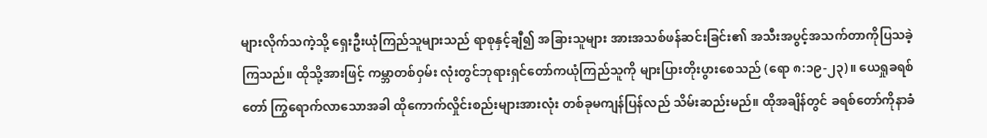များလိုက်သကဲ့သို့ ရှေးဦးယုံကြည်သူများသည် ရာစုနှင့်ချီ၍ အခြားသူများ အားအသစ်ဖန်ဆင်းခြင်း၏ အသီးအပွင့်အသက်တာကိုပြသခဲ့ကြသည်။ ထိုသို့အားဖြင့် ကမ္ဘာတစ်ဝှမ်း လုံးတွင်ဘုရားရှင်တော်ကယုံကြည်သူကို များပြားတိုးပွားစေသည် (ရော ၈:၁၉-၂၃)။ ယေရှုခရစ်တော် ကြွရောက်လာသောအခါ ထိုကောက်လှိုင်းစည်းများအားလုံး တစ်ခုမကျန်ပြန်လည် သိမ်းဆည်းမည်။ ထိုအချိန်တွင် ခရစ်တော်ကိုနာခံ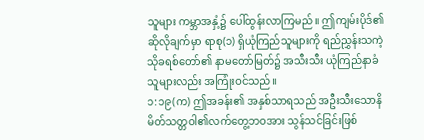သူများ ကမ္ဘာအနှံ့၌ ပေါ်ထွန်းလာကြမည်။ ဤကျမ်းပိုဒ်၏ ဆိုလိုချက်မှာ ရာစု(၁) ရှိယုံကြည်သူများကို ရည်ညွှန်းသကဲ့သိုခရစ်တော်၏ နာမတော်မြတ်၌ အသီးသီး ယုံကြည်နာခံသူများလည်း အကြုံးဝင်သည်။
၁:၁၉(က) ဤအခန်း၏ အနှစ်သာရသည် အဦးသီးသောနိမိတ်သတ္တဝါ၏လက်တွေ့ဘဝအား သွန်သင်ခြင်းဖြစ်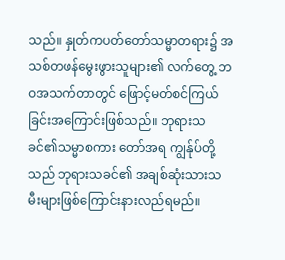သည်။ နှုတ်ကပတ်တော်သမ္မာတရား၌ အသစ်တဖန်မွေးဖွားသူများ၏ လက်တွေ့ ဘဝအသက်တာတွင် ဖြောင့်မတ်စင်ကြယ်ခြင်းအကြောင်းဖြစ်သည်။ ဘုရားသခင်၏သမ္မာစကား တော်အရ ကျွန်ုပ်တို့သည် ဘုရားသခင်၏ အချစ်ဆုံးသားသမီးများဖြစ်ကြောင်းနားလည်ရမည်။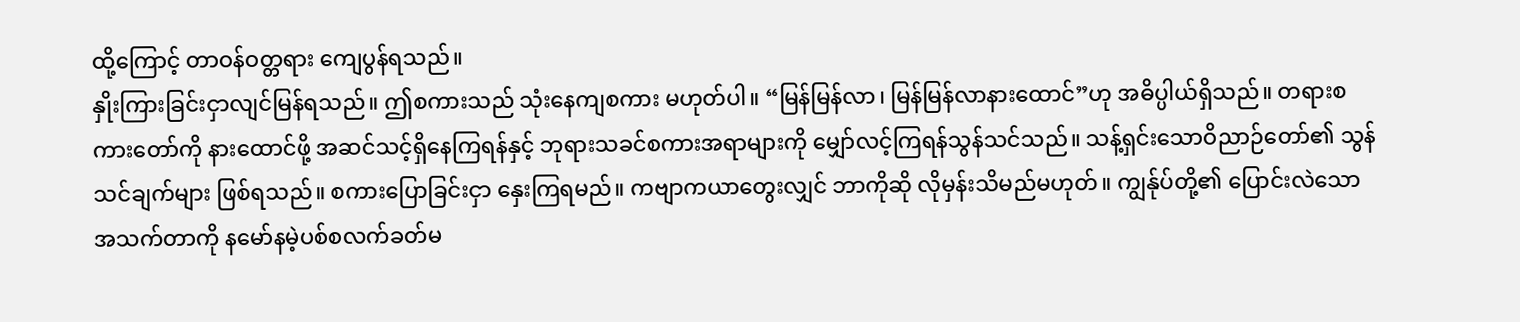ထို့ကြောင့် တာဝန်ဝတ္တရား ကျေပွန်ရသည်။
နှိုးကြားခြင်းငှာလျင်မြန်ရသည်။ ဤစကားသည် သုံးနေကျစကား မဟုတ်ပါ။ “မြန်မြန်လာ၊ မြန်မြန်လာနားထောင်”ဟု အဓိပ္ပါယ်ရှိသည်။ တရားစကားတော်ကို နားထောင်ဖို့ အဆင်သင့်ရှိနေကြရန်နှင့် ဘုရားသခင်စကားအရာများကို မျှော်လင့်ကြရန်သွန်သင်သည်။ သန့်ရှင်းသောဝိညာဉ်တော်၏ သွန်သင်ချက်များ ဖြစ်ရသည်။ စကားပြောခြင်းငှာ နှေးကြရမည်။ ကဗျာကယာတွေးလျှင် ဘာကိုဆို လိုမှန်းသိမည်မဟုတ်။ ကျွန်ုပ်တို့၏ ပြောင်းလဲသော အသက်တာကို နမော်နမဲ့ပစ်စလက်ခတ်မ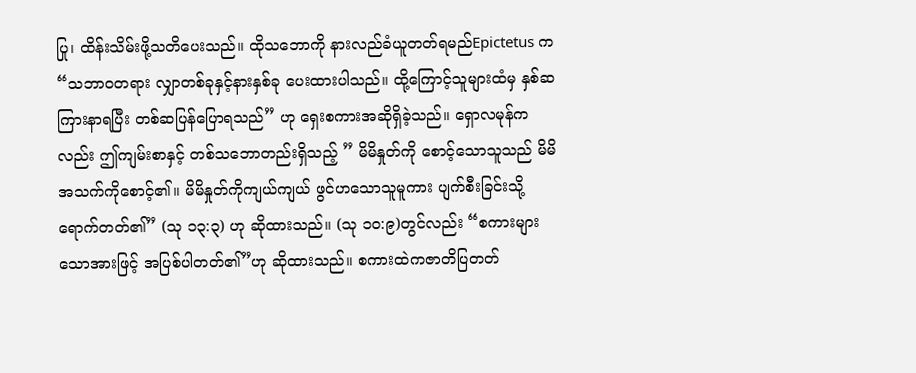ပြု၊ ထိန်းသိမ်းဖို့သတိပေးသည်။ ထိုသဘောကို နားလည်ခံယူတတ်ရမည်Epictetus က “သဘာဝတရား လျှာတစ်ခုနှင့်နားနှစ်ခု ပေးထားပါသည်။ ထို့ကြောင့်သူများထံမှ နှစ်ဆကြားနာရပြီး တစ်ဆပြန်ပြောရသည်” ဟု ရှေးစကားအဆိုရှိခဲ့သည်။ ရှောလမုန်ကလည်း ဤကျမ်းစာနှင့် တစ်သဘောတည်းရှိသည့် ” မိမိနှုတ်ကို စောင့်သောသူသည် မိမိအသက်ကိုစောင့်၏။ မိမိနှုတ်ကိုကျယ်ကျယ် ဖွင်ဟသောသူမူကား ပျက်စီးခြင်းသို့ရောက်တတ်၏” (သု ၁၃:၃) ဟု ဆိုထားသည်။ (သု ၁၀:၉)တွင်လည်း “စကားများ သောအားဖြင့် အပြစ်ပါတတ်၏”ဟု ဆိုထားသည်။ စကားထဲကဇာတိပြတတ်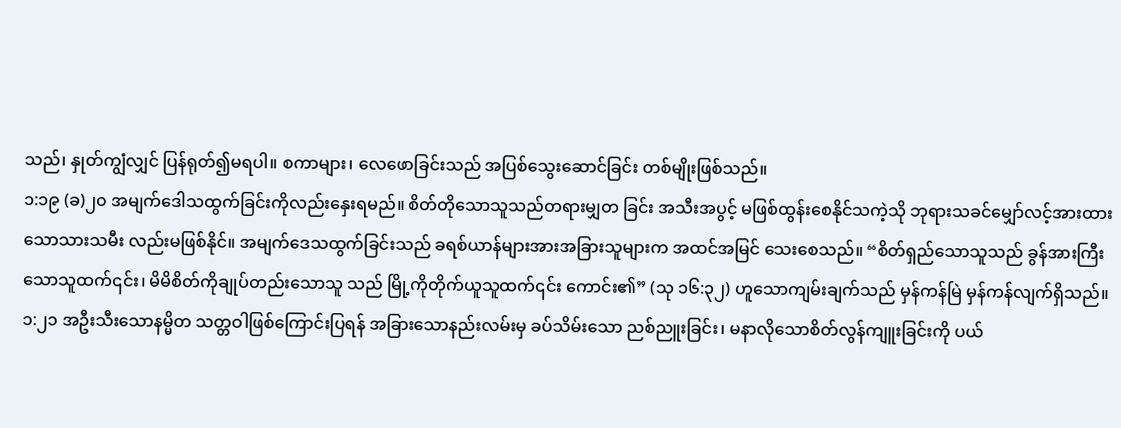သည်၊ နှုတ်ကျွံလျှင် ပြန်ရုတ်၍မရပါ။ စကာများ၊ လေဖောခြင်းသည် အပြစ်သွေးဆောင်ခြင်း တစ်မျိုးဖြစ်သည်။
၁:၁၉ (ခ)၂၀ အမျက်ဒေါသထွက်ခြင်းကိုလည်းနှေးရမည်။ စိတ်တိုသောသူသည်တရားမျှတ ခြင်း အသီးအပွင့် မဖြစ်ထွန်းစေနိုင်သကဲ့သို ဘုရားသခင်မျှော်လင့်အားထားသောသားသမီး လည်းမဖြစ်နိုင်။ အမျက်ဒေသထွက်ခြင်းသည် ခရစ်ယာန်များအားအခြားသူများက အထင်အမြင် သေးစေသည်။ “စိတ်ရှည်သောသူသည် ခွန်အားကြီးသောသူထက်၎င်း၊ မိမိစိတ်ကိုချုပ်တည်းသောသူ သည် မြို့ကိုတိုက်ယူသူထက်၎င်း ကောင်း၏” (သု ၁၆:၃၂) ဟူသောကျမ်းချက်သည် မှန်ကန်မြဲ မှန်ကန်လျက်ရှိသည်။
၁:၂၁ အဦးသီးသောနမ္မိတ သတ္တဝါဖြစ်ကြောင်းပြရန် အခြားသောနည်းလမ်းမှ ခပ်သိမ်းသော ညစ်ညူးခြင်း၊ မနာလိုသောစိတ်လွန်ကျူးခြင်းကို ပယ်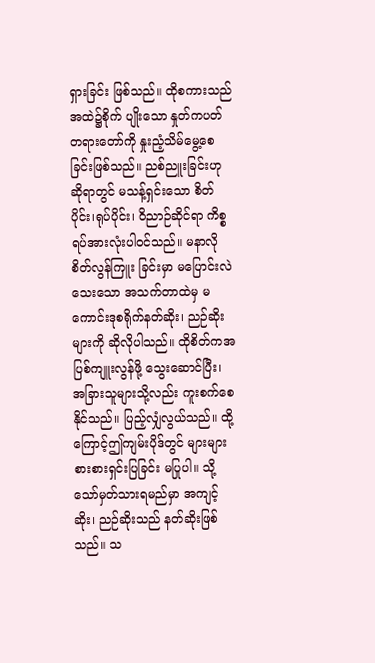ရှားခြင်း ဖြစ်သည်။ ထိုစကားသည် အထဲ၌စိုက် ပျိုးသော နှုတ်ကပတ်တရားတော်ကို နှုးညံ့သိမ်မွေ့စေခြင်းဖြစ်သည်။ ညစ်ညူးခြင်းဟုဆိုရာတွင် မသန့်ရှင်းသော စိတ်ပိုင်း၊ရုပ်ပိုင်း၊ ဝိညာဉ်ဆိုင်ရာ ကိစ္စရပ်အားလုံးပါဝင်သည်။ မနာလိုစိတ်လွန်ကြူး ခြင်းမှာ မပြောင်းလဲသေးသော အသက်တာထဲမှ မကောင်းဒုစရိုက်နတ်ဆိုး၊ ညဉ်ဆိုးများကို ဆိုလိုပါသည်။ ထိုစိတ်ကအပြစ်ကျူးလွန်ဖို့ သွေးဆောင်ပြီး၊ အခြားသူများသို့လည်း ကူးစက်စေနိုင်သည်။ ပြည့်လျှံလွယ်သည်။ ထို့ကြောင့်ဤကျမ်းပိုဒ်တွင် များများစားစားရှင်းပြခြင်း မပြုပါ။ သို့သော်မှတ်သားရမည်မှာ အကျင့်ဆိုး၊ ညဉ်ဆိုးသည် နတ်ဆိုးဖြစ်သည်။ သ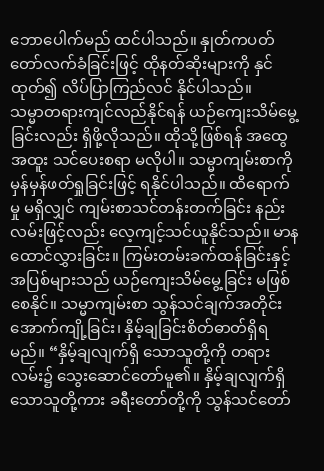ဘောပေါက်မည် ထင်ပါသည်။ နှုတ်ကပတ်တော်လက်ခံခြင်းဖြင့် ထိုနတ်ဆိုးများကို နှင်ထုတ်၍ လိပ်ပြာကြည်လင် နိုင်ပါသည်။
သမ္မာတရားကျင်လည်နိုင်ရန် ယဉ်ကျေးသိမ်မွေ့ခြင်းလည်း ရှိဖို့လိုသည်။ ထိုသို့ဖြစ်ရန် အထွေအထူး သင်ပေးစရာ မလိုပါ။ သမ္မာကျမ်းစာကို မှန်မှန်ဖတ်ရှုခြင်းဖြင့် ရနိုင်ပါသည်။ ထိရောက်မှု မရှိလျှင် ကျမ်းစာသင်တန်းတက်ခြင်း နည်းလမ်းဖြင့်လည်း လေ့ကျင့်သင်ယူနိုင်သည်။ မာနထောင်လွှားခြင်း။ ကြမ်းတမ်းခက်ထန်ခြင်းနှင့် အပြစ်များသည် ယဉ်ကျေးသိမ်မွေ့ခြင်း မဖြစ်စေနိုင်။ သမ္မာကျမ်းစာ သွန်သင်ချက်အတိုင်း အောက်ကျို့ခြင်း၊ နှိမ့်ချခြင်းစိတ်ဓာတ်ရှိရမည်။ “နှိမ့်ချလျက်ရှိ သောသူတို့ကို တရားလမ်း၌ သွေးဆောင်တော်မူ၏။ နှိမ့်ချလျက်ရှိသောသူတို့ကား ခရီးတော်တို့ကို သွန်သင်တော်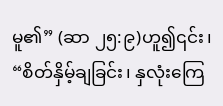မူ၏” (ဆာ ၂၅:၉)ဟူ၍၎င်း၊ “စိတ်နှိမ့်ချခြင်း၊ နှလုံးကြေ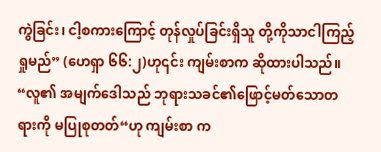ကွဲခြင်း၊ ငါ့စကားကြောင့် တုန်လှုပ်ခြင်းရှိသူ တို့ကိုသာငါကြည့်ရှုမည်” (ဟေရှာ ၆၆:၂)ဟု၎င်း ကျမ်းစာက ဆိုထားပါသည်။
“လူ၏ အမျက်ဒေါသည် ဘုရားသခင်၏ဖြောင့်မတ်သောတရားကို မပြုစုတတ်“ဟု ကျမ်းစာ က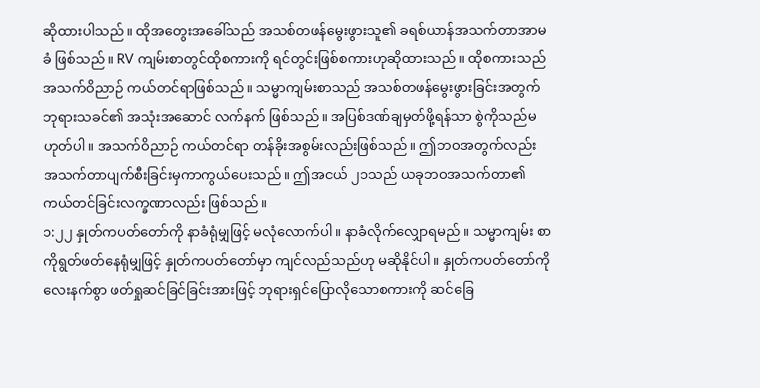ဆိုထားပါသည်။ ထိုအတွေးအခေါ်သည် အသစ်တဖန်မွေးဖွားသူ၏ ခရစ်ယာန်အသက်တာအာမခံ ဖြစ်သည်။ RV ကျမ်းစာတွင်ထိုစကားကို ရင်တွင်းဖြစ်စကားဟုဆိုထားသည်။ ထိုစကားသည် အသက်ဝိညာဉ် ကယ်တင်ရာဖြစ်သည်။ သမ္မာကျမ်းစာသည် အသစ်တဖန်မွေးဖွားခြင်းအတွက် ဘုရားသခင်၏ အသုံးအဆောင် လက်နက် ဖြစ်သည်။ အပြစ်ဒဏ်ချမှတ်ဖို့ရန်သာ စွဲကိုသည်မဟုတ်ပါ။ အသက်ဝိညာဉ် ကယ်တင်ရာ တန်ခိုးအစွမ်းလည်းဖြစ်သည်။ ဤဘဝအတွက်လည်း အသက်တာပျက်စီးခြင်းမှကာကွယ်ပေးသည်။ ဤအငယ် ၂၁သည် ယခုဘဝအသက်တာ၏ ကယ်တင်ခြင်းလက္ခဏာလည်း ဖြစ်သည်။
၁:၂၂ နှုတ်ကပတ်တော်ကို နာခံရုံမျှဖြင့် မလုံလောက်ပါ။ နာခံလိုက်လျှောရမည်။ သမ္မာကျမ်း စာကိုရွတ်ဖတ်နေရုံမျှဖြင့် နှုတ်ကပတ်တော်မှာ ကျင်လည်သည်ဟု မဆိုနိုင်ပါ။ နှုတ်ကပတ်တော်ကို လေးနက်စွာ ဖတ်ရှုဆင်ခြင်ခြင်းအားဖြင့် ဘုရားရှင်ပြောလိုသောစကားကို ဆင်ခြေ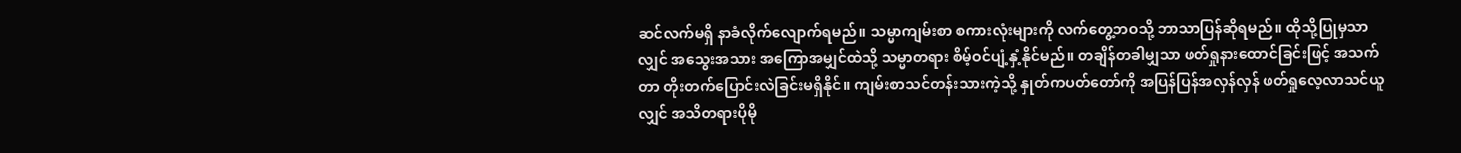ဆင်လက်မရှိ နာခံလိုက်လျောက်ရမည်။ သမ္မာကျမ်းစာ စကားလုံးများကို လက်တွေ့ဘဝသို့ ဘာသာပြန်ဆိုရမည်။ ထိုသို့ပြုမှသာလျှင် အသွေးအသား အကြောအမျှင်ထဲသို့ သမ္မာတရား စိမ့်ဝင်ပျံ့နှံ့နိုင်မည်။ တချိန်တခါမျှသာ ဖတ်ရှုနားထောင်ခြင်းဖြင့် အသက်တာ တိုးတက်ပြောင်းလဲခြင်းမရှိနိုင်။ ကျမ်းစာသင်တန်းသားကဲ့သို့ နှုတ်ကပတ်တော်ကို အပြန်ပြန်အလှန်လှန် ဖတ်ရှုလေ့လာသင်ယူလျှင် အသိတရားပိုမို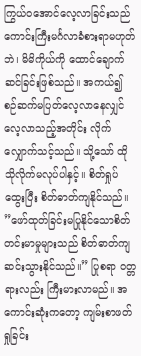ကြွယ်ဝအောင်လေ့လာခြင်းသည် ကောင်းကြီးမင်္ဂလာခံစားရာမဟုတ်ဘဲ၊ မိမိကိုယ်ကို ထောင်ချောက်ဆင်ခြင်းဖြစ်သည်။ အကယ်၍ စဉ်ဆက်မပြတ်လေ့လာနေလျှင် လေ့လာသည့်အတိုင်း လိုက်လျှောက်သင့်သည်။ သို့သော် ထိုသိုလိုက်မလုပ်ပါနှင့်။ စိတ်ရှုပ်ထွေးပြီး စိတ်ဓာတ်ကျနိုင်သည်။ ”ဖော်ထုတ်ခြင်းမပြုနိုင်သောစိတ်တင်းမာမှုများသည် စိတ်ဓာတ်ကျဆင်းသွားနိုင်သည်။” ပြုစရာ ဝတ္တရားလည်း ကြီးမားလာမည်။ အကောင်းဆုံးကတော့ ကျမ်းစာဖတ်ရှုခြင်း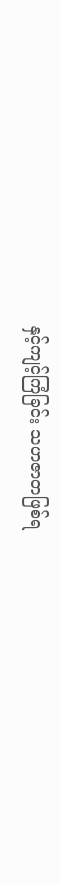နှင့်ကျင့်ကြံခြင်း သဟဇာတဖြစ်ရ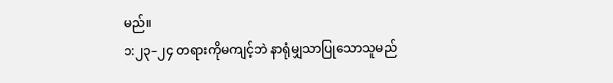မည်။
၁:၂၃–၂၄ တရားကိုမကျင့်ဘဲ နာရုံမျှသာပြုသောသူမည်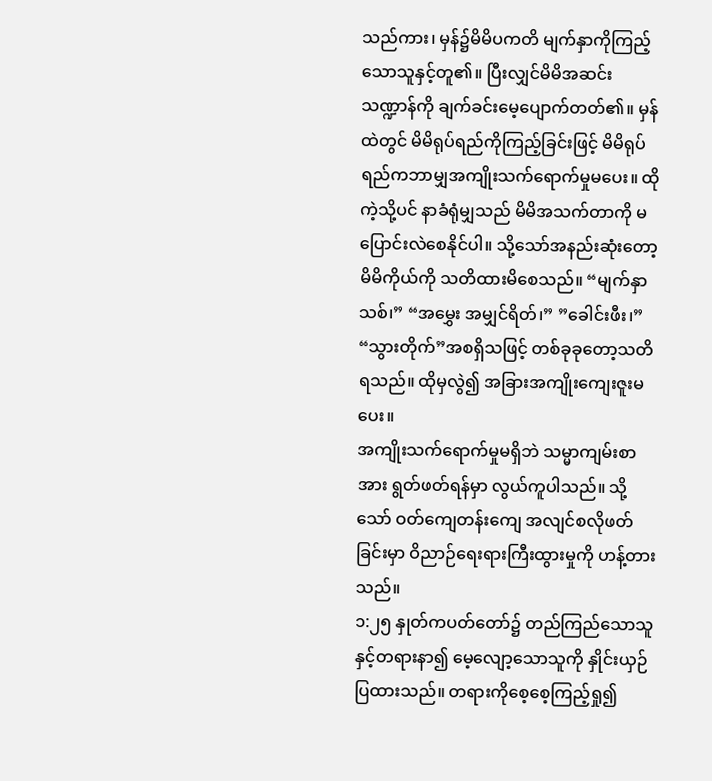သည်ကား၊ မှန်၌မိမိပကတိ မျက်နှာကိုကြည့်သောသူနှင့်တူ၏။ ပြီးလျှင်မိမိအဆင်းသဏ္ဍာန်ကို ချက်ခင်းမေ့ပျောက်တတ်၏။ မှန်ထဲတွင် မိမိရုပ်ရည်ကိုကြည့်ခြင်းဖြင့် မိမိရုပ်ရည်ကဘာမျှအကျိုးသက်ရောက်မှုမပေး။ ထိုကဲ့သို့ပင် နာခံရုံမျှသည် မိမိအသက်တာကို မပြောင်းလဲစေနိုင်ပါ။ သို့သော်အနည်းဆုံးတော့ မိမိကိုယ်ကို သတိထားမိစေသည်။ “မျက်နှာသစ်၊” “အမွှေး အမျှင်ရိတ်၊” ”ခေါင်းဖီး၊” “သွားတိုက်”အစရှိသဖြင့် တစ်ခုခုတော့သတိရသည်။ ထိုမှလွဲ၍ အခြားအကျိုးကျေးဇူးမပေး။
အကျိုးသက်ရောက်မှုမရှိဘဲ သမ္မာကျမ်းစာအား ရွတ်ဖတ်ရန်မှာ လွယ်ကူပါသည်။ သို့သော် ဝတ်ကျေတန်းကျေ အလျင်စလိုဖတ်ခြင်းမှာ ဝိညာဉ်ရေးရားကြီးထွားမှုကို ဟန့်တားသည်။
၁:၂၅ နှုတ်ကပတ်တော်၌ တည်ကြည်သောသူနှင့်တရားနာ၍ မေ့လျော့သောသူကို နှိုင်းယှဉ် ပြထားသည်။ တရားကိုစေ့စေ့ကြည့်ရှု၍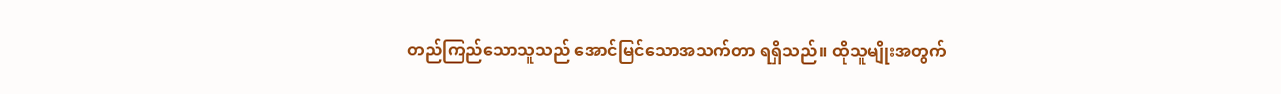တည်ကြည်သောသူသည် အောင်မြင်သောအသက်တာ ရရှိသည်။ ထိုသူမျိုးအတွက်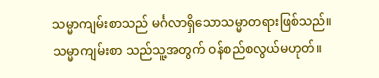သမ္မာကျမ်းစာသည် မင်္ဂလာရှိသောသမ္မာတရားဖြစ်သည်။ သမ္မာကျမ်းစာ သည်သူ့အတွက် ဝန်စည်စလွယ်မဟုတ်။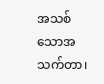အသစ်သောအသက်တာ၊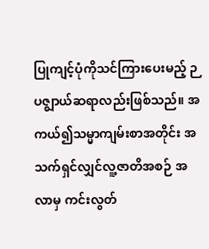ပြုကျင့်ပုံကိုသင်ကြားပေးမည့် ဉပဇ္စျာယ်ဆရာလည်းဖြစ်သည်။ အကယ်၍သမ္မာကျမ်းစာအတိုင်း အသက်ရှင်လျှင်လူ့ဇာတိအစဉ် အလာမှ ကင်းလွတ်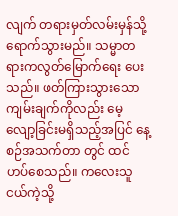လျက် တရားမှတ်လမ်းမှန်သို့ ရောက်သွားမည်။ သမ္မာတရားကလွတ်မြောက်ရေး ပေးသည်။ ဖတ်ကြားသွားသောကျမ်းချက်ကိုလည်း မေ့လျော့ခြင်းမရှိသည့်အပြင် နေ့စဉ်အသက်တာ တွင် ထင်ဟပ်စေသည်။ ကလေးသူငယ်ကဲ့သို့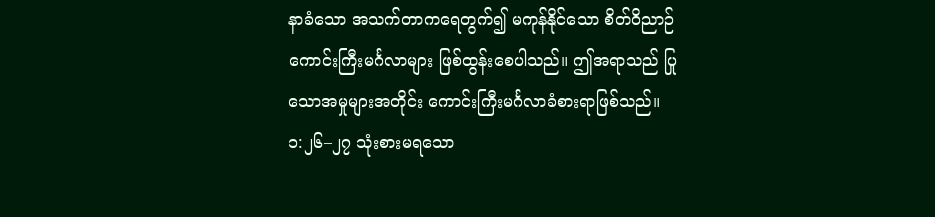နာခံသော အသက်တာကရေတွက်၍ မကုန်နိုင်သော စိတ်ဝိညာဉ်ကောင်းကြီးမင်္ဂလာများ ဖြစ်ထွန်းစေပါသည်။ ဤအရာသည် ပြုသောအမှုများအတိုင်း ကောင်းကြီးမင်္ဂလာခံစားရာဖြစ်သည်။
၁:၂၆–၂၇ သုံးစားမရသော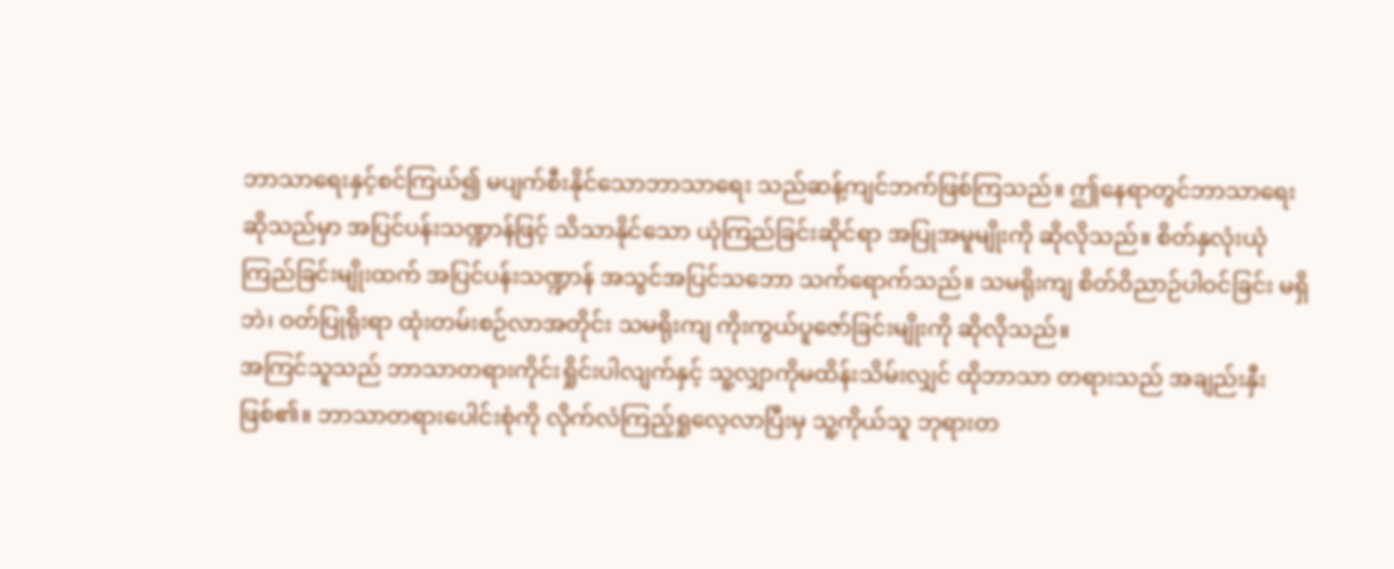ဘာသာရေးနှင့်စင်ကြယ်၍ မပျက်စီးနိုင်သောဘာသာရေး သည်ဆန့်ကျင်ဘက်ဖြစ်ကြသည်။ ဤနေရာတွင်ဘာသာရေးဆိုသည်မှာ အပြင်ပန်းသဏ္ဍာန်ဖြင့် သိသာနိုင်သော ယုံကြည်ခြင်းဆိုင်ရာ အပြုအမူမျိုးကို ဆိုလိုသည်။ စိတ်နှလုံးယုံကြည်ခြင်းမျိုးထက် အပြင်ပန်းသဏ္ဍာန် အသွင်အပြင်သဘော သက်ရောက်သည်။ သမရိုးကျ စိတ်ဝိညာဉ်ပါဝင်ခြင်း မရှိဘဲ၊ ဝတ်ပြုရိုးရာ ထုံးတမ်းစဉ်လာအတိုင်း သမရိုးကျ ကိုးကွယ်ပူဇော်ခြင်းမျိုးကို ဆိုလိုသည်။
အကြင်သူသည် ဘာသာတရားကိုင်းရှိုင်းပါလျက်နှင့် သူ့လျှာကိုမထိန်းသိမ်းလျှင် ထိုဘာသာ တရားသည် အချည်းနှီး ဖြစ်၏။ ဘာသာတရားပေါင်းစုံကို လိုက်လံကြည့်ရှုလေ့လာပြီးမှ သူ့ကိုယ်သူ ဘုရားတ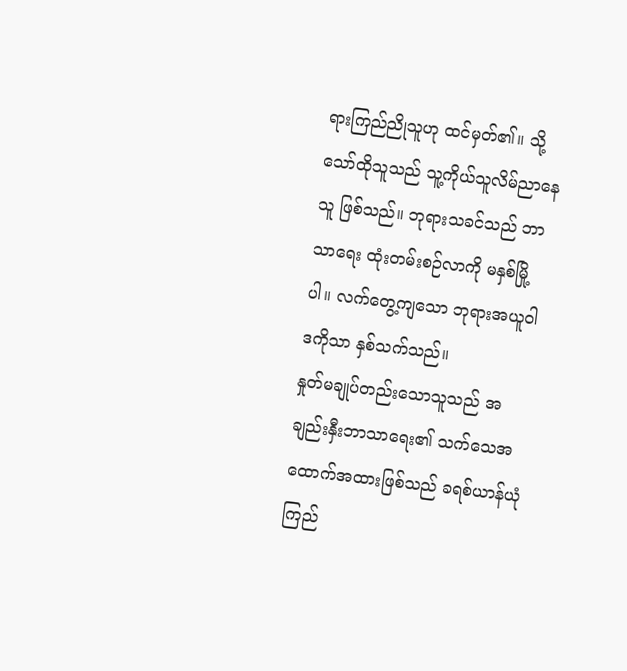ရားကြည်ညိုသူဟု ထင်မှတ်၏။ သို့သော်ထိုသူသည် သူ့ကိုယ်သူလိမ်ညာနေသူ ဖြစ်သည်။ ဘုရားသခင်သည် ဘာသာရေး ထုံးတမ်းစဉ်လာကို မနှစ်မြို့ပါ။ လက်တွေ့ကျသော ဘုရားအယူဝါဒကိုသာ နှစ်သက်သည်။
နှုတ်မချုပ်တည်းသောသူသည် အချည်းနှီးဘာသာရေး၏ သက်သေအထောက်အထားဖြစ်သည် ခရစ်ယာန်ယုံကြည်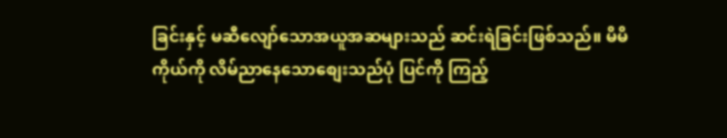ခြင်းနှင့် မဆီလျော်သောအယူအဆများသည် ဆင်းရဲခြင်းဖြစ်သည်။ မိမိကိုယ်ကို လိမ်ညာနေသောစျေးသည်ပုံ ပြင်ကို ကြည့်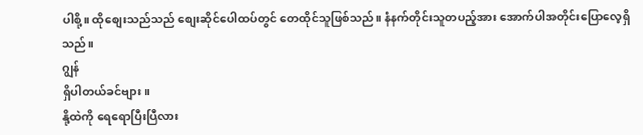ပါစို့။ ထိုစျေးသည်သည် စျေးဆိုင်ပေါထပ်တွင် တေထိုင်သူဖြစ်သည်။ နံနက်တိုင်းသူတပည့်အား အောက်ပါအတိုင်းပြောလေ့ရှိသည်။
ဂျွန်
ရှိပါတယ်ခင်ဗျား။
နို့ထဲကို ရေရောပြီးပြီလား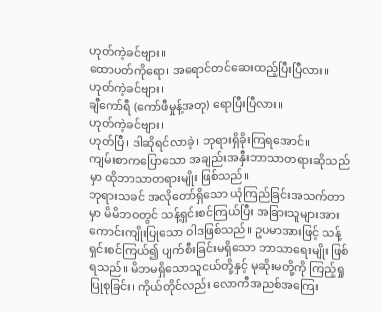ဟုတ်ကဲ့ခင်ဗျား။
ထောပတ်ကိုရော၊ အရောင်တင်ဆေးထည့်ပြီးပြီလား။
ဟုတ်ကဲ့ခင်ဗျား၊
ချီကော်ရီ (ကော်ဖီမှုန့်အတု) ရောပြီးပြီလား။
ဟုတ်ကဲ့ခင်ဗျား၊
ဟုတ်ပြီ၊ ဒါဆိုရင်လာခဲ့၊ ဘုရားရှိခိုးကြရအောင်။
ကျမ်းစာကပြောသော အချည်းအနှီးဘာသာတရားဆိုသည်မှာ ထိုဘာသာတရားမျိုး ဖြစ်သည်။
ဘုရားသခင် အလိုတော်ရှိသော ယုံကြည်ခြင်းအသက်တာမှာ မိမိဘဝတွင် သန့်ရှင်းစင်ကြယ်ပြီး အခြားသူများအား ကောင်းကျိုးပြုသော ဝါဒဖြစ်သည်။ ဥပမာအားဖြင့် သန့်ရှင်းစင်ကြယ်၍ ပျက်စီးခြင်းမရှိသော ဘာသာရေးမျိုး ဖြစ်ရသည်။ မိဘမရှိသောသူငယ်တို့နှင့် မုဆိုးမတို့ကို ကြည့်ရှုပြုစုခြင်း၊ ကိုယ်တိုင်လည်း လောကီအညစ်အကြေး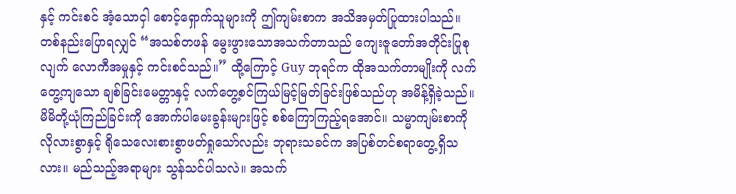နှင့် ကင်းစင် အံ့သောငှါ စောင့်ရှောက်သူများကို ဤကျမ်းစာက အသိအမှတ်ပြုထားပါသည်။
တစ်နည်းပြောရလျှင် “အသစ်တဖန် မွေးဖွားသောအသက်တာသည် ကျေးဇူတော်အတိုင်းပြုစုလျက် လောကီအမှုနှင့် ကင်းစင်သည်။” ထို့ကြောင့် Guy ဘုရင်က ထိုအသက်တာမျိုးကို လက်တွေ့ကျသော ချစ်ခြင်းမေတ္တာနှင့် လက်တွေ့စင်ကြယ်မြင့်မြတ်ခြင်းဖြစ်သည်ဟု အမိန့်ရှိခဲ့သည်။
မိမိတို့ယုံကြည်ခြင်းကို အောက်ပါမေးခွန်းများဖြင့် စစ်ကြောကြည့်ရအောင်။ သမ္မာကျမ်းစာကို လိုလားစွာနှင့် ရိုသေလေးစားစွာဖတ်ရှုသော်လည်း ဘုရားသခင်က အပြစ်တင်စရာတွေ့ရှိသလား။ မည်သည့်အရာများ သွန်သင်ပါသလဲ။ အသက်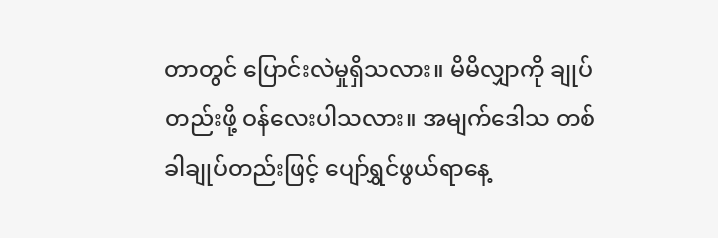တာတွင် ပြောင်းလဲမှုရှိသလား။ မိမိလျှာကို ချုပ်တည်းဖို့ ဝန်လေးပါသလား။ အမျက်ဒေါသ တစ်ခါချုပ်တည်းဖြင့် ပျော်ရွှင်ဖွယ်ရာနေ့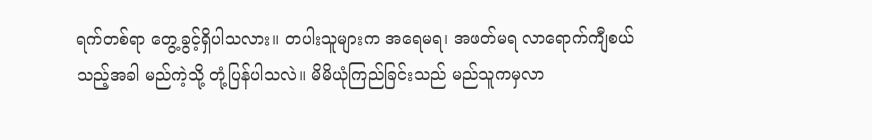ရက်တစ်ရာ တွေ့ခွင့်ရှိပါသလား။ တပါးသူများက အရေမရ၊ အဖတ်မရ လာရောက်ကျီစယ်သည့်အခါ မည်ကဲ့သို့ တုံ့ပြန်ပါသလဲ။ မိမိယုံကြည်ခြင်းသည် မည်သူကမှလာ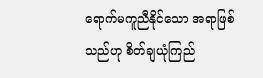ရောက်မကူညီနိုင်သော အရာဖြစ်သည်ဟု စိတ်ချယုံကြည်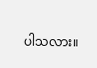ပါသလား။